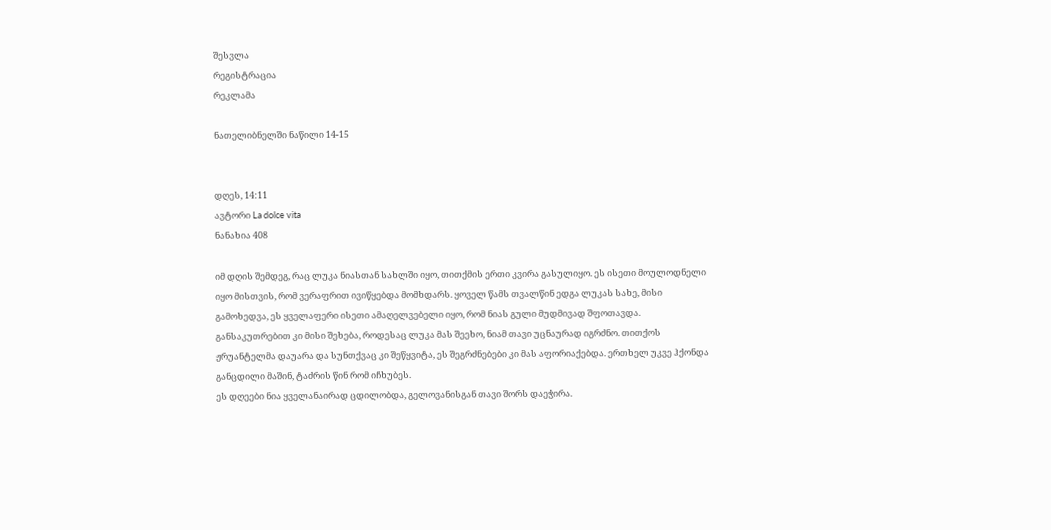შესვლა
რეგისტრაცია
რეკლამა

ნათელიბნელში ნაწილი 14-15


დღეს, 14:11
ავტორი La dolce vita
ნანახია 408

იმ დღის შემდეგ, რაც ლუკა ნიასთან სახლში იყო, თითქმის ერთი კვირა გასულიყო. ეს ისეთი მოულოდნელი იყო მისთვის, რომ ვერაფრით ივიწყებდა მომხდარს. ყოველ წამს თვალწინ ედგა ლუკას სახე, მისი გამოხედვა, ეს ყველაფერი ისეთი ამაღელვებელი იყო, რომ ნიას გული მუდმივად შფოთავდა. განსაკუთრებით კი მისი შეხება, როდესაც ლუკა მას შეეხო, ნიამ თავი უცნაურად იგრძნო. თითქოს ჟრუანტელმა დაუარა და სუნთქვაც კი შეწყვიტა, ეს შეგრძნებები კი მას აფორიაქებდა. ერთხელ უკვე ჰქონდა განცდილი მაშინ, ტაძრის წინ რომ იჩხუბეს.
ეს დღეები ნია ყველანაირად ცდილობდა, გელოვანისგან თავი შორს დაეჭირა.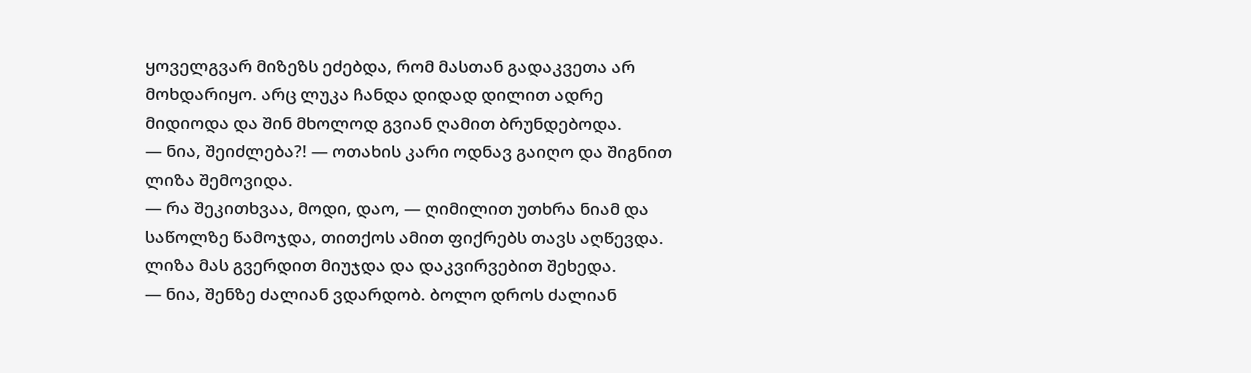ყოველგვარ მიზეზს ეძებდა, რომ მასთან გადაკვეთა არ მოხდარიყო. არც ლუკა ჩანდა დიდად დილით ადრე მიდიოდა და შინ მხოლოდ გვიან ღამით ბრუნდებოდა.
— ნია, შეიძლება?! — ოთახის კარი ოდნავ გაიღო და შიგნით ლიზა შემოვიდა.
— რა შეკითხვაა, მოდი, დაო, — ღიმილით უთხრა ნიამ და საწოლზე წამოჯდა, თითქოს ამით ფიქრებს თავს აღწევდა. ლიზა მას გვერდით მიუჯდა და დაკვირვებით შეხედა.
— ნია, შენზე ძალიან ვდარდობ. ბოლო დროს ძალიან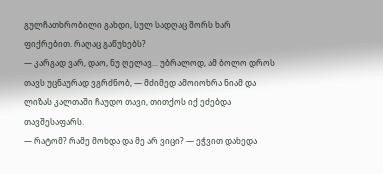გულჩათხრობილი გახდი, სულ სადღაც შორს ხარ ფიქრებით. რაღაც გაწუხებს?
— კარგად ვარ, დაო, ნუ ღელავ... უბრალოდ, ამ ბოლო დროს თავს უცნაურად ვგრძნობ, — მძიმედ ამოიოხრა ნიამ და ლიზას კალთაში ჩაუდო თავი, თითქოს იქ ეძებდა თავშესაფარს.
— რატომ? რამე მოხდა და მე არ ვიცი? — ეჭვით დახედა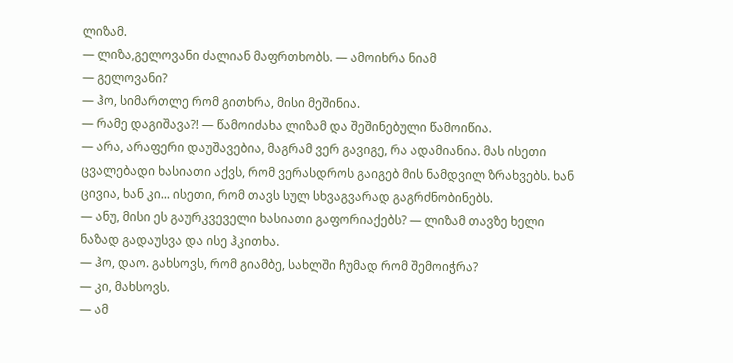ლიზამ.
— ლიზა,გელოვანი ძალიან მაფრთხობს. — ამოიხრა ნიამ
— გელოვანი?
— ჰო, სიმართლე რომ გითხრა, მისი მეშინია.
— რამე დაგიშავა?! — წამოიძახა ლიზამ და შეშინებული წამოიწია.
— არა, არაფერი დაუშავებია, მაგრამ ვერ გავიგე, რა ადამიანია. მას ისეთი ცვალებადი ხასიათი აქვს, რომ ვერასდროს გაიგებ მის ნამდვილ ზრახვებს. ხან ცივია, ხან კი... ისეთი, რომ თავს სულ სხვაგვარად გაგრძნობინებს.
— ანუ, მისი ეს გაურკვეველი ხასიათი გაფორიაქებს? — ლიზამ თავზე ხელი ნაზად გადაუსვა და ისე ჰკითხა.
— ჰო, დაო. გახსოვს, რომ გიამბე, სახლში ჩუმად რომ შემოიჭრა?
— კი, მახსოვს.
— ამ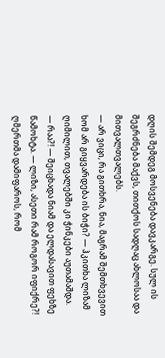დღის შემდეგ მოსვენება დავკარგე. სულ ის შეგრძნება მაქვს, თითქოს სადღაც ახლოსაა და მითვალთვალებს.
— არ ვიცი, რა გითხრა, ნია, მაგრამ შემთხვევით ხომ არ გიყვარდება ის ბიჭი? — ჰკითხა ლიზამ ღიმილით, თვალებში კი ჭინკები აუთამაშდა.
— რაა?! — შეიცხადა ნიამ და ელდასავით ფეხზე წამოხტა. — ლიზი, ასეთი რამ როგორ იფიქრე?! ღმერთმა დამიფაროს, რომ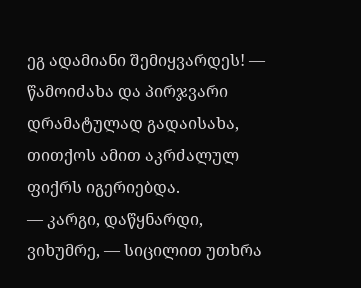ეგ ადამიანი შემიყვარდეს! — წამოიძახა და პირჯვარი დრამატულად გადაისახა, თითქოს ამით აკრძალულ ფიქრს იგერიებდა.
— კარგი, დაწყნარდი, ვიხუმრე, — სიცილით უთხრა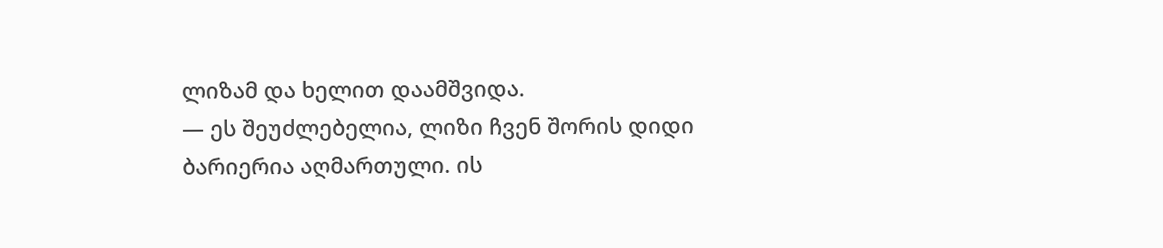ლიზამ და ხელით დაამშვიდა.
— ეს შეუძლებელია, ლიზი ჩვენ შორის დიდი ბარიერია აღმართული. ის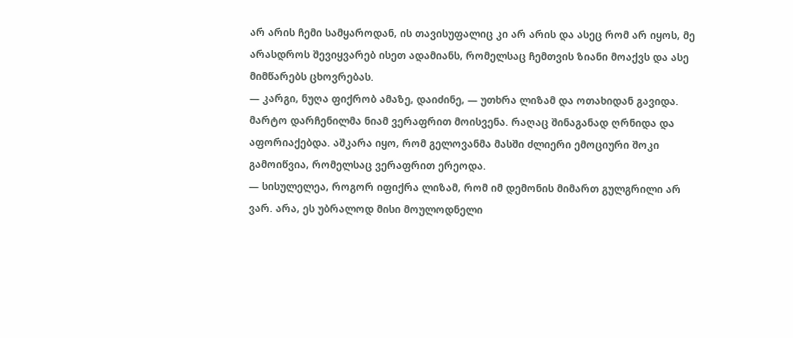არ არის ჩემი სამყაროდან, ის თავისუფალიც კი არ არის და ასეც რომ არ იყოს, მე არასდროს შევიყვარებ ისეთ ადამიანს, რომელსაც ჩემთვის ზიანი მოაქვს და ასე მიმწარებს ცხოვრებას.
— კარგი, ნუღა ფიქრობ ამაზე, დაიძინე, — უთხრა ლიზამ და ოთახიდან გავიდა.
მარტო დარჩენილმა ნიამ ვერაფრით მოისვენა. რაღაც შინაგანად ღრნიდა და აფორიაქებდა. აშკარა იყო, რომ გელოვანმა მასში ძლიერი ემოციური შოკი გამოიწვია, რომელსაც ვერაფრით ერეოდა.
— სისულელეა, როგორ იფიქრა ლიზამ, რომ იმ დემონის მიმართ გულგრილი არ ვარ. არა, ეს უბრალოდ მისი მოულოდნელი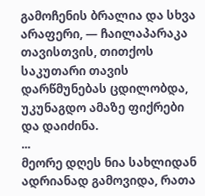გამოჩენის ბრალია და სხვა არაფერი, — ჩაილაპარაკა თავისთვის, თითქოს საკუთარი თავის დარწმუნებას ცდილობდა, უკუნაგდო ამაზე ფიქრები და დაიძინა.
...
მეორე დღეს ნია სახლიდან ადრიანად გამოვიდა, რათა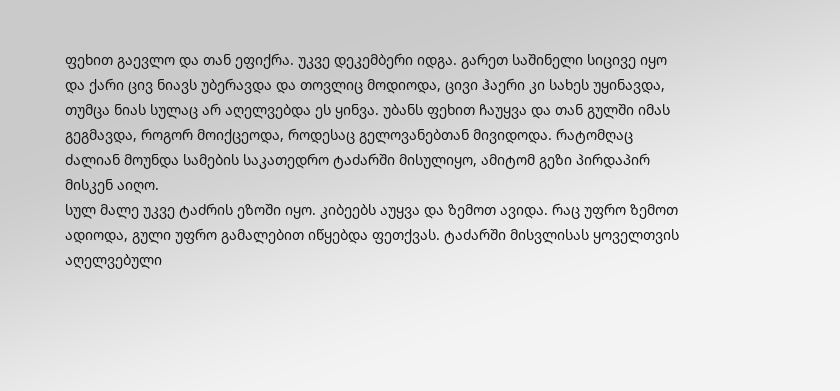ფეხით გაევლო და თან ეფიქრა. უკვე დეკემბერი იდგა. გარეთ საშინელი სიცივე იყო და ქარი ცივ ნიავს უბერავდა და თოვლიც მოდიოდა, ცივი ჰაერი კი სახეს უყინავდა, თუმცა ნიას სულაც არ აღელვებდა ეს ყინვა. უბანს ფეხით ჩაუყვა და თან გულში იმას გეგმავდა, როგორ მოიქცეოდა, როდესაც გელოვანებთან მივიდოდა. რატომღაც ძალიან მოუნდა სამების საკათედრო ტაძარში მისულიყო, ამიტომ გეზი პირდაპირ მისკენ აიღო.
სულ მალე უკვე ტაძრის ეზოში იყო. კიბეებს აუყვა და ზემოთ ავიდა. რაც უფრო ზემოთ ადიოდა, გული უფრო გამალებით იწყებდა ფეთქვას. ტაძარში მისვლისას ყოველთვის აღელვებული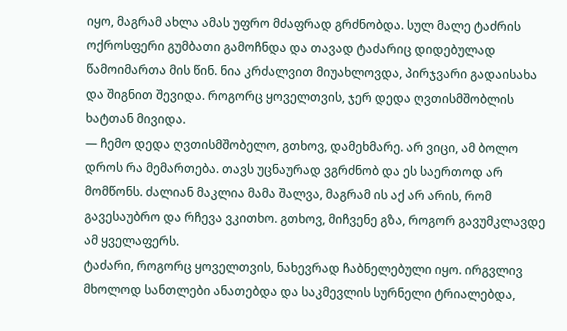იყო, მაგრამ ახლა ამას უფრო მძაფრად გრძნობდა. სულ მალე ტაძრის ოქროსფერი გუმბათი გამოჩნდა და თავად ტაძარიც დიდებულად წამოიმართა მის წინ. ნია კრძალვით მიუახლოვდა, პირჯვარი გადაისახა და შიგნით შევიდა. როგორც ყოველთვის, ჯერ დედა ღვთისმშობლის ხატთან მივიდა.
— ჩემო დედა ღვთისმშობელო, გთხოვ, დამეხმარე. არ ვიცი, ამ ბოლო დროს რა მემართება. თავს უცნაურად ვგრძნობ და ეს საერთოდ არ მომწონს. ძალიან მაკლია მამა შალვა, მაგრამ ის აქ არ არის, რომ გავესაუბრო და რჩევა ვკითხო. გთხოვ, მიჩვენე გზა, როგორ გავუმკლავდე ამ ყველაფერს.
ტაძარი, როგორც ყოველთვის, ნახევრად ჩაბნელებული იყო. ირგვლივ მხოლოდ სანთლები ანათებდა და საკმევლის სურნელი ტრიალებდა,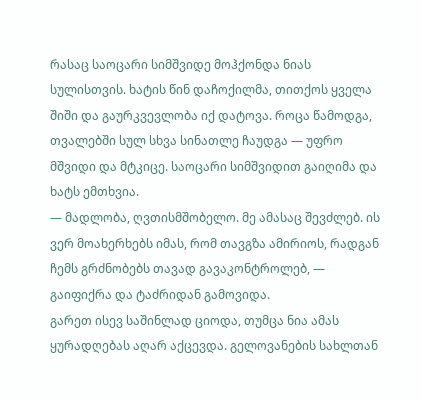რასაც საოცარი სიმშვიდე მოჰქონდა ნიას სულისთვის. ხატის წინ დაჩოქილმა, თითქოს ყველა შიში და გაურკვევლობა იქ დატოვა. როცა წამოდგა, თვალებში სულ სხვა სინათლე ჩაუდგა — უფრო მშვიდი და მტკიცე. საოცარი სიმშვიდით გაიღიმა და ხატს ემთხვია.
— მადლობა, ღვთისმშობელო. მე ამასაც შევძლებ. ის ვერ მოახერხებს იმას, რომ თავგზა ამირიოს, რადგან ჩემს გრძნობებს თავად გავაკონტროლებ, — გაიფიქრა და ტაძრიდან გამოვიდა.
გარეთ ისევ საშინლად ციოდა, თუმცა ნია ამას ყურადღებას აღარ აქცევდა. გელოვანების სახლთან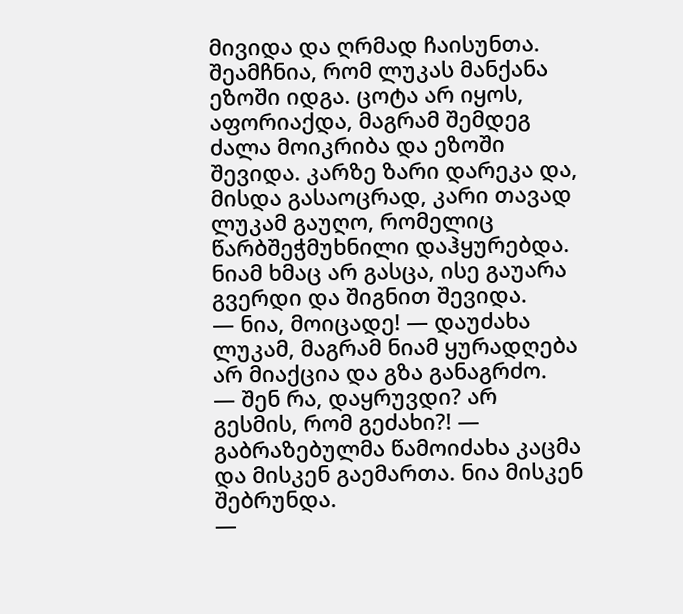მივიდა და ღრმად ჩაისუნთა. შეამჩნია, რომ ლუკას მანქანა ეზოში იდგა. ცოტა არ იყოს, აფორიაქდა, მაგრამ შემდეგ ძალა მოიკრიბა და ეზოში შევიდა. კარზე ზარი დარეკა და, მისდა გასაოცრად, კარი თავად ლუკამ გაუღო, რომელიც წარბშეჭმუხნილი დაჰყურებდა. ნიამ ხმაც არ გასცა, ისე გაუარა გვერდი და შიგნით შევიდა.
— ნია, მოიცადე! — დაუძახა ლუკამ, მაგრამ ნიამ ყურადღება არ მიაქცია და გზა განაგრძო.
— შენ რა, დაყრუვდი? არ გესმის, რომ გეძახი?! — გაბრაზებულმა წამოიძახა კაცმა და მისკენ გაემართა. ნია მისკენ შებრუნდა.
—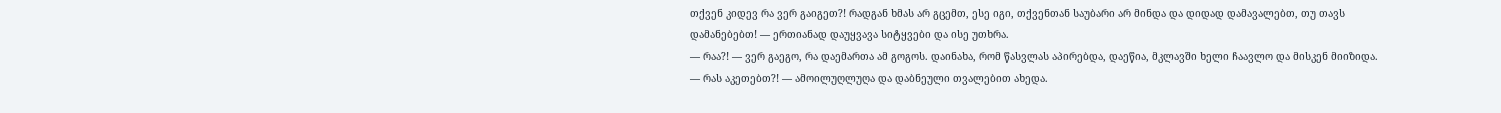თქვენ კიდევ რა ვერ გაიგეთ?! რადგან ხმას არ გცემთ, ესე იგი, თქვენთან საუბარი არ მინდა და დიდად დამავალებთ, თუ თავს დამანებებთ! — ერთიანად დაუყვავა სიტყვები და ისე უთხრა.
— რაა?! — ვერ გაეგო, რა დაემართა ამ გოგოს. დაინახა, რომ წასვლას აპირებდა, დაეწია, მკლავში ხელი ჩაავლო და მისკენ მიიზიდა.
— რას აკეთებთ?! — ამოილუღლუღა და დაბნეული თვალებით ახედა.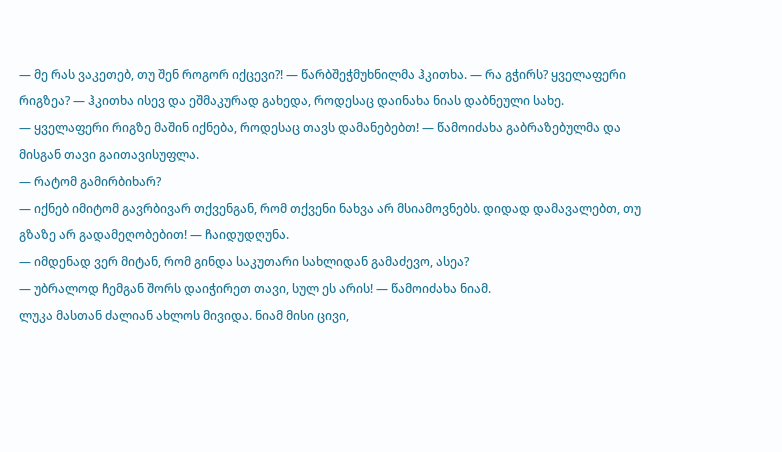— მე რას ვაკეთებ, თუ შენ როგორ იქცევი?! — წარბშეჭმუხნილმა ჰკითხა. — რა გჭირს? ყველაფერი რიგზეა? — ჰკითხა ისევ და ეშმაკურად გახედა, როდესაც დაინახა ნიას დაბნეული სახე.
— ყველაფერი რიგზე მაშინ იქნება, როდესაც თავს დამანებებთ! — წამოიძახა გაბრაზებულმა და მისგან თავი გაითავისუფლა.
— რატომ გამირბიხარ?
— იქნებ იმიტომ გავრბივარ თქვენგან, რომ თქვენი ნახვა არ მსიამოვნებს. დიდად დამავალებთ, თუ გზაზე არ გადამეღობებით! — ჩაიდუდღუნა.
— იმდენად ვერ მიტან, რომ გინდა საკუთარი სახლიდან გამაძევო, ასეა?
— უბრალოდ ჩემგან შორს დაიჭირეთ თავი, სულ ეს არის! — წამოიძახა ნიამ.
ლუკა მასთან ძალიან ახლოს მივიდა. ნიამ მისი ცივი,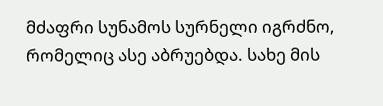მძაფრი სუნამოს სურნელი იგრძნო, რომელიც ასე აბრუებდა. სახე მის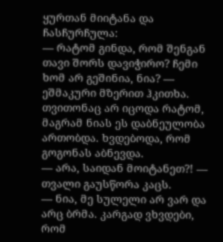ყურთან მიიტანა და ჩასჩურჩულა:
— რატომ გინდა, რომ შენგან თავი შორს დავიჭირო? ჩემი ხომ არ გეშინია, ნია? — ეშმაკური მზერით ჰკითხა. თვითონაც არ იცოდა რატომ, მაგრამ ნიას ეს დაბნეულობა ართობდა. ხვდებოდა, რომ გოგონას აბნევდა.
— არა, საიდან მოიტანეთ?! — თვალი გაუსწორა კაცს.
— ნია, მე სულელი არ ვარ და არც ბრმა. კარგად ვხვდები, რომ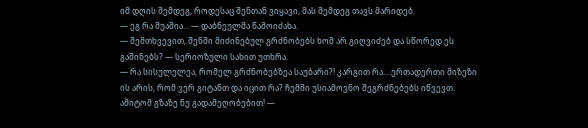იმ დღის შემდეგ, როდესაც შენთან ვიყავი, მას შემდეგ თავს მარიდებ.
— ეგ რა შუაშია... — დაბნეულმა წამოიძახა.
— შემთხვევით, შენში მიძინებულ გრძნობებს ხომ არ გიღვიძებ და სწორედ ეს გაშინებს? — სერიოზული სახით უთხრა.
— რა სისულელეა, რომელ გრძნობებზეა საუბარი?! კარგით რა... ერთადერთი მიზეზი ის არის, რომ ვერ გიტანთ და იცით რა? ჩემში უსიამოვნო შეგრძნებებს იწვევთ. ამიტომ გზაზე ნუ გადამეღობებით! —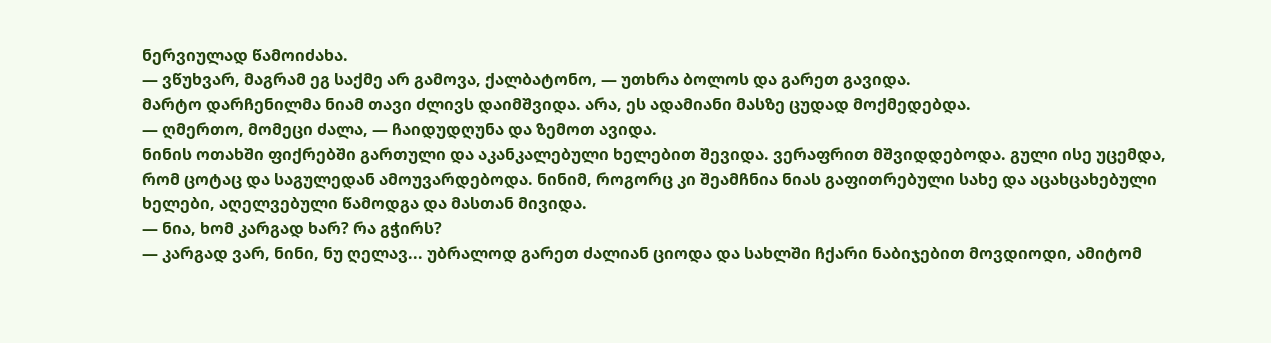ნერვიულად წამოიძახა.
— ვწუხვარ, მაგრამ ეგ საქმე არ გამოვა, ქალბატონო, — უთხრა ბოლოს და გარეთ გავიდა.
მარტო დარჩენილმა ნიამ თავი ძლივს დაიმშვიდა. არა, ეს ადამიანი მასზე ცუდად მოქმედებდა.
— ღმერთო, მომეცი ძალა, — ჩაიდუდღუნა და ზემოთ ავიდა.
ნინის ოთახში ფიქრებში გართული და აკანკალებული ხელებით შევიდა. ვერაფრით მშვიდდებოდა. გული ისე უცემდა, რომ ცოტაც და საგულედან ამოუვარდებოდა. ნინიმ, როგორც კი შეამჩნია ნიას გაფითრებული სახე და აცახცახებული ხელები, აღელვებული წამოდგა და მასთან მივიდა.
— ნია, ხომ კარგად ხარ? რა გჭირს?
— კარგად ვარ, ნინი, ნუ ღელავ... უბრალოდ გარეთ ძალიან ციოდა და სახლში ჩქარი ნაბიჯებით მოვდიოდი, ამიტომ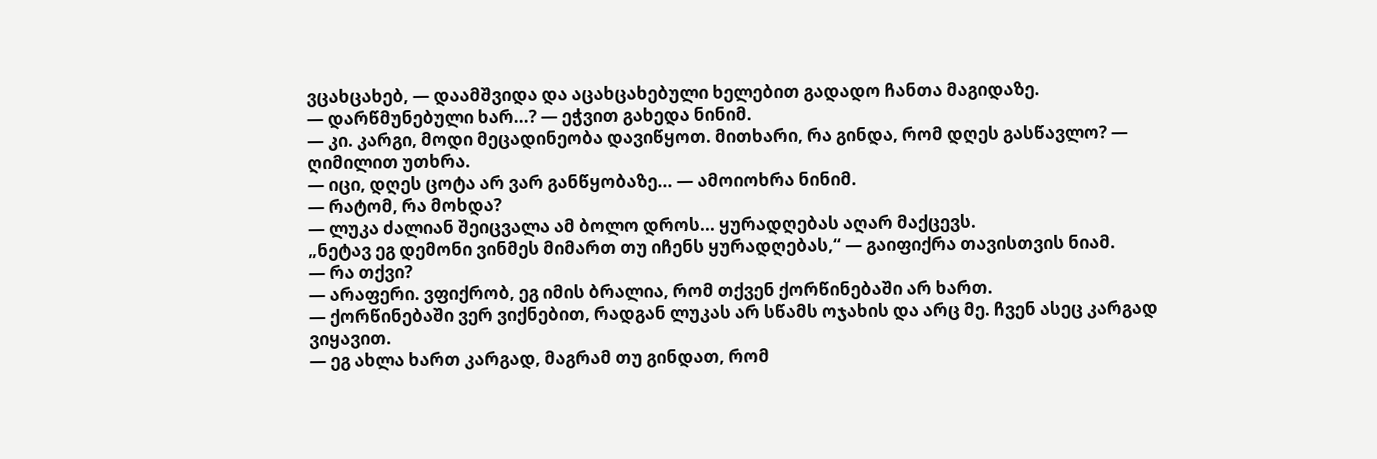ვცახცახებ, — დაამშვიდა და აცახცახებული ხელებით გადადო ჩანთა მაგიდაზე.
— დარწმუნებული ხარ...? — ეჭვით გახედა ნინიმ.
— კი. კარგი, მოდი მეცადინეობა დავიწყოთ. მითხარი, რა გინდა, რომ დღეს გასწავლო? — ღიმილით უთხრა.
— იცი, დღეს ცოტა არ ვარ განწყობაზე... — ამოიოხრა ნინიმ.
— რატომ, რა მოხდა?
— ლუკა ძალიან შეიცვალა ამ ბოლო დროს... ყურადღებას აღარ მაქცევს.
„ნეტავ ეგ დემონი ვინმეს მიმართ თუ იჩენს ყურადღებას,“ — გაიფიქრა თავისთვის ნიამ.
— რა თქვი?
— არაფერი. ვფიქრობ, ეგ იმის ბრალია, რომ თქვენ ქორწინებაში არ ხართ.
— ქორწინებაში ვერ ვიქნებით, რადგან ლუკას არ სწამს ოჯახის და არც მე. ჩვენ ასეც კარგად ვიყავით.
— ეგ ახლა ხართ კარგად, მაგრამ თუ გინდათ, რომ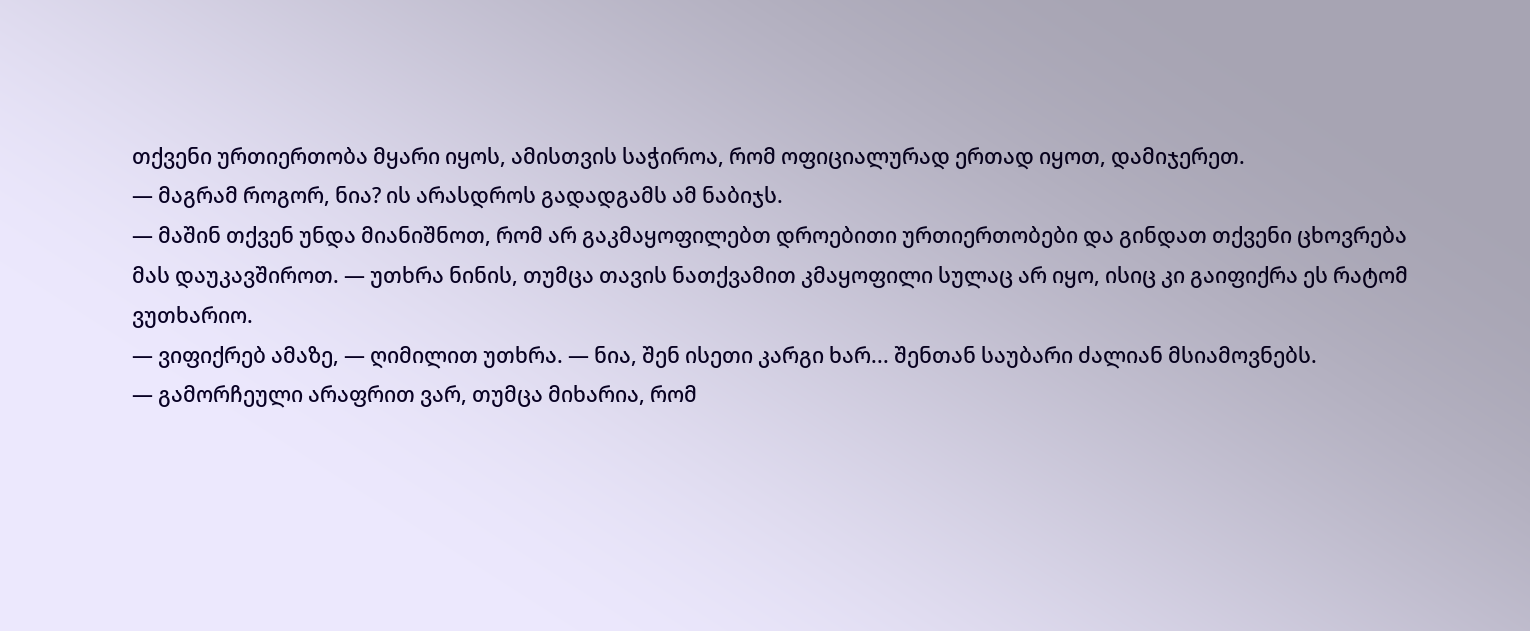თქვენი ურთიერთობა მყარი იყოს, ამისთვის საჭიროა, რომ ოფიციალურად ერთად იყოთ, დამიჯერეთ.
— მაგრამ როგორ, ნია? ის არასდროს გადადგამს ამ ნაბიჯს.
— მაშინ თქვენ უნდა მიანიშნოთ, რომ არ გაკმაყოფილებთ დროებითი ურთიერთობები და გინდათ თქვენი ცხოვრება მას დაუკავშიროთ. — უთხრა ნინის, თუმცა თავის ნათქვამით კმაყოფილი სულაც არ იყო, ისიც კი გაიფიქრა ეს რატომ ვუთხარიო.
— ვიფიქრებ ამაზე, — ღიმილით უთხრა. — ნია, შენ ისეთი კარგი ხარ... შენთან საუბარი ძალიან მსიამოვნებს.
— გამორჩეული არაფრით ვარ, თუმცა მიხარია, რომ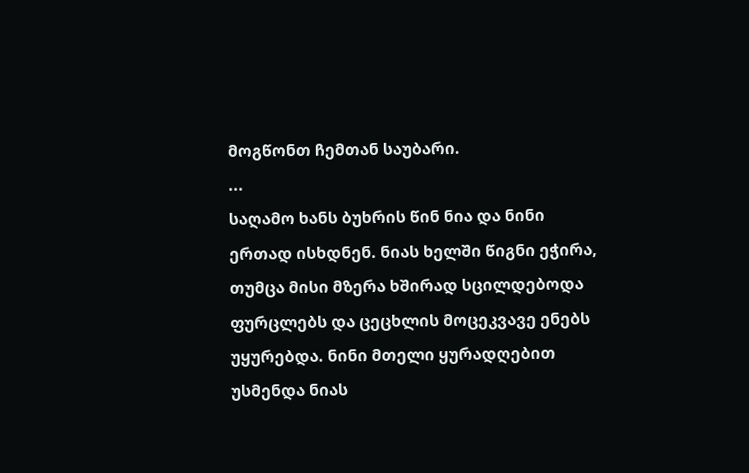მოგწონთ ჩემთან საუბარი.
...
საღამო ხანს ბუხრის წინ ნია და ნინი ერთად ისხდნენ. ნიას ხელში წიგნი ეჭირა, თუმცა მისი მზერა ხშირად სცილდებოდა ფურცლებს და ცეცხლის მოცეკვავე ენებს უყურებდა. ნინი მთელი ყურადღებით უსმენდა ნიას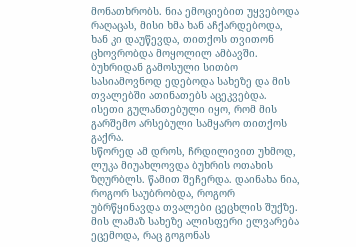მონათხრობს. ნია ემოციებით უყვებოდა რაღაცას, მისი ხმა ხან აჩქარდებოდა, ხან კი დაუწევდა, თითქოს თვითონ ცხოვრობდა მოყოლილ ამბავში. ბუხრიდან გამოსული სითბო სასიამოვნოდ ედებოდა სახეზე და მის თვალებში ათინათებს აცეკვებდა. ისეთი გულანთებული იყო, რომ მის გარშემო არსებული სამყარო თითქოს გაქრა.
სწორედ ამ დროს, ჩრდილივით უხმოდ, ლუკა მიუახლოვდა ბუხრის ოთახის ზღურბლს. წამით შეჩერდა. დაინახა ნია, როგორ საუბრობდა, როგორ უბრწყინავდა თვალები ცეცხლის შუქზე. მის ლამაზ სახეზე ალისფერი ელვარება ეცემოდა, რაც გოგონას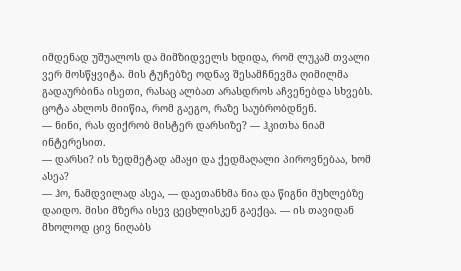იმდენად უშუალოს და მიმზიდველს ხდიდა, რომ ლუკამ თვალი ვერ მოსწყვიტა. მის ტუჩებზე ოდნავ შესამჩნევმა ღიმილმა გადაურბინა ისეთი, რასაც ალბათ არასდროს აჩვენებდა სხვებს.
ცოტა ახლოს მიიწია, რომ გაეგო, რაზე საუბრობდნენ.
— ნინი, რას ფიქრობ მისტერ დარსიზე? — ჰკითხა ნიამ ინტერესით.
— დარსი? ის ზედმეტად ამაყი და ქედმაღალი პიროვნებაა, ხომ ასეა?
— ჰო, ნამდვილად ასეა, — დაეთანხმა ნია და წიგნი მუხლებზე დაიდო. მისი მზერა ისევ ცეცხლისკენ გაექცა. — ის თავიდან მხოლოდ ცივ ნიღაბს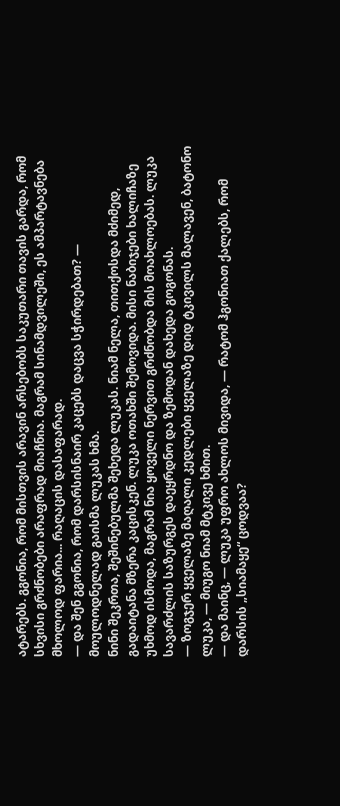ატარებს. გგონია, რომ მისთვის არავინ არსებობს საკუთარი თავის გარდა, რომ სხვისი გრძნობები არაფრად მიაჩნია. მაგრამ სინამდვილეში, ეს ამპარტავნება მხოლოდ ფარია... რაღაცის დასაფარად.
— და შენ გგონია, რომ დარსისნაირ კაცებს დაცვა სჭირდებათ? — მოულოდნელად გაისმა ლუკას ხმა.
ნინი შეკრთა, შეშინებულმა შეხედა ლუკას. ნიამ ნელა, თითქოსდა მძიმედ, გადაიტანა მზერა კაცისკენ. ლუკა ოთახში შემოვიდა. მისი ნაბიჯები ხალიჩაზე უხმოდ ისმოდა, მაგრამ ნია ყოველი ნერვით გრძნობდა მის მოახლოებას. ლუკა სავარძლის საზურგეს დაეყრდნო და ზემოდან დახედა გოგონას.
— ზოგჯერ ყველაზე მაღალი კედლები ყველაზე დიდ ტკივილს მალავენ, ბატონო ლუკა, — მიუგო ნიამ მტკივე ხმით.
— და მაინც, — ლუკა უფრო ახლოს მივიდა, — რატომ ჰგონიათ ქალებს, რომ დარსის „სიამაყე“ ცოდვაა?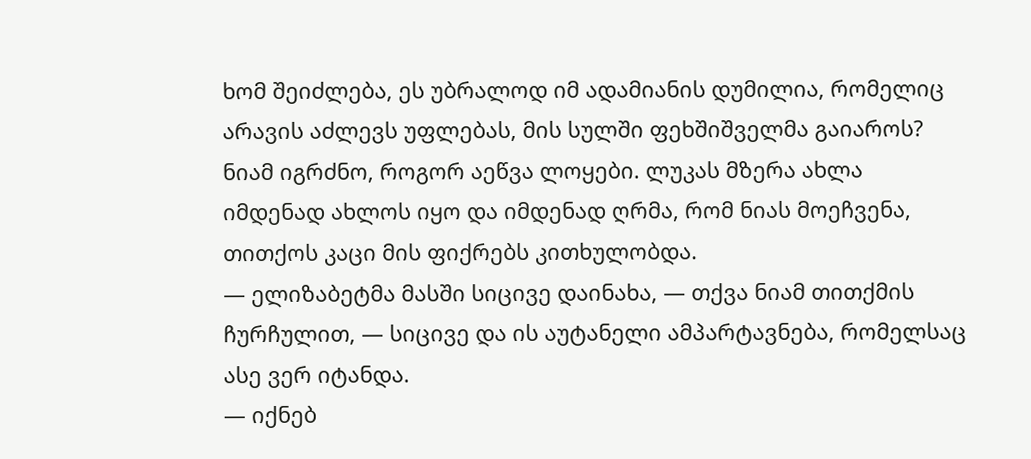ხომ შეიძლება, ეს უბრალოდ იმ ადამიანის დუმილია, რომელიც არავის აძლევს უფლებას, მის სულში ფეხშიშველმა გაიაროს?
ნიამ იგრძნო, როგორ აეწვა ლოყები. ლუკას მზერა ახლა იმდენად ახლოს იყო და იმდენად ღრმა, რომ ნიას მოეჩვენა, თითქოს კაცი მის ფიქრებს კითხულობდა.
— ელიზაბეტმა მასში სიცივე დაინახა, — თქვა ნიამ თითქმის ჩურჩულით, — სიცივე და ის აუტანელი ამპარტავნება, რომელსაც ასე ვერ იტანდა.
— იქნებ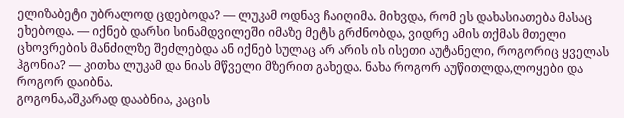ელიზაბეტი უბრალოდ ცდებოდა? — ლუკამ ოდნავ ჩაიღიმა. მიხვდა, რომ ეს დახასიათება მასაც ეხებოდა. — იქნებ დარსი სინამდვილეში იმაზე მეტს გრძნობდა, ვიდრე ამის თქმას მთელი ცხოვრების მანძილზე შეძლებდა ან იქნებ სულაც არ არის ის ისეთი აუტანელი, როგორიც ყველას ჰგონია? — კითხა ლუკამ და ნიას მწველი მზერით გახედა. ნახა როგორ აუწითლდა,ლოყები და როგორ დაიბნა.
გოგონა,აშკარად დააბნია, კაცის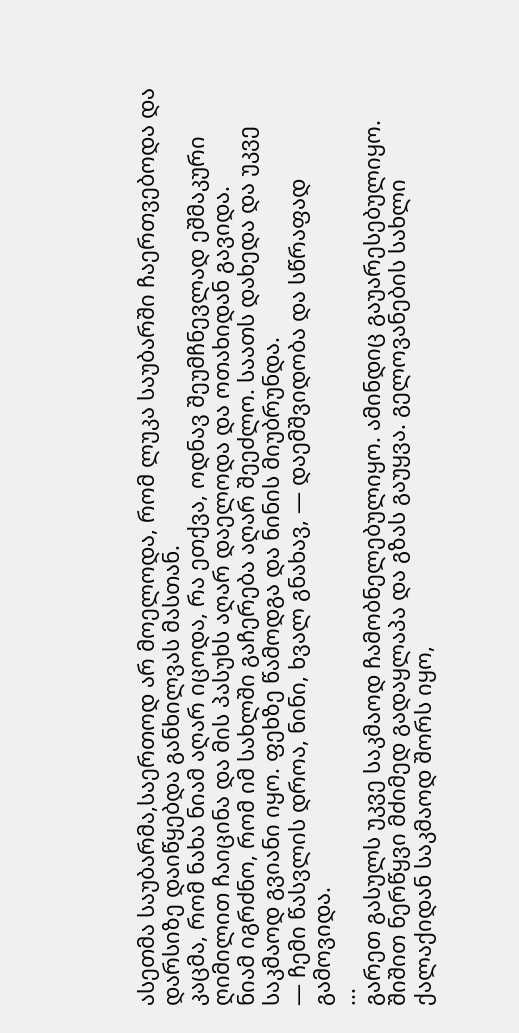ასეთმა საუბარმა,საერთოდ არ მოელოდა, რომ ლუკა საუბარში ჩაერთვებოდა და დარსიზე დაიწყებდა განხილვას მასთან.
კაცმა, რომ ნახა ნიამ აღარ იცოდა, რა ეთქვა, ოდნავ შეუმჩნევლად ეშმაკური ღიმილით ჩაიცინა და მის პასუხს აღარ დაელოდა და ოთახიდან გავიდა.
ნიამ იგრძნო, რომ იმ სახლში გაჩერება აღარ შეეძლო. საათს დახედა და უკვე საკმაოდ გვიანი იყო. ფეხზე წამოდგა და ნინის მიუბრუნდა.
— ჩემი წასვლის დროა, ნინი, ხვალ გნახავ, — დაემშვიდობა და სწრაფად გამოვიდა.
...
გარეთ გასულს უკვე საკმაოდ ჩამობნელებულიყო. ამინდიც გაუარესებულიყო. შიშით ნერწყვი მძიმედ გადაყლაპა და გზას გაუყვა. გელოვანების სახლი ქალაქიდან საკმაოდ შორს იყო,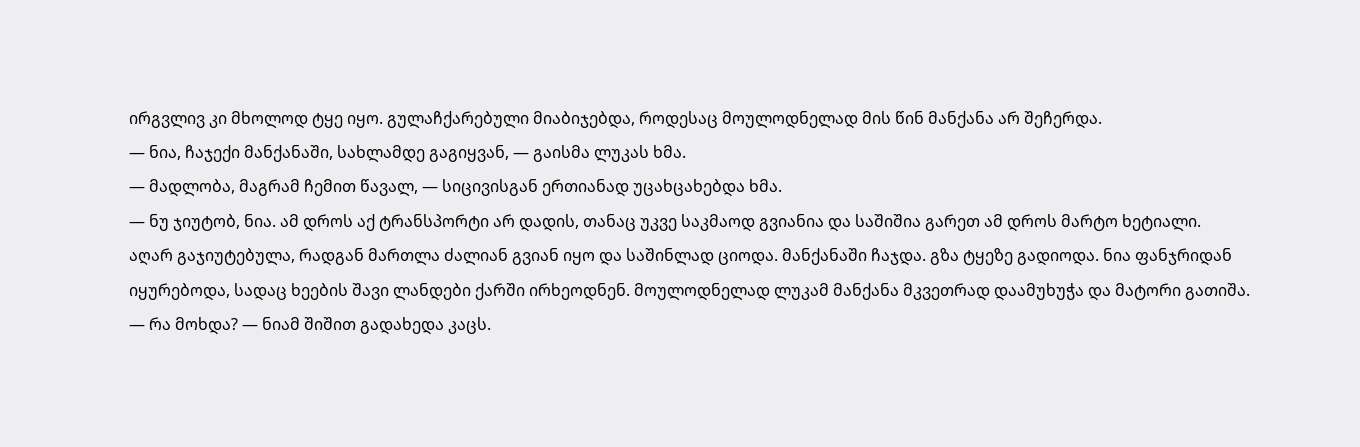ირგვლივ კი მხოლოდ ტყე იყო. გულაჩქარებული მიაბიჯებდა, როდესაც მოულოდნელად მის წინ მანქანა არ შეჩერდა.
— ნია, ჩაჯექი მანქანაში, სახლამდე გაგიყვან, — გაისმა ლუკას ხმა.
— მადლობა, მაგრამ ჩემით წავალ, — სიცივისგან ერთიანად უცახცახებდა ხმა.
— ნუ ჯიუტობ, ნია. ამ დროს აქ ტრანსპორტი არ დადის, თანაც უკვე საკმაოდ გვიანია და საშიშია გარეთ ამ დროს მარტო ხეტიალი.
აღარ გაჯიუტებულა, რადგან მართლა ძალიან გვიან იყო და საშინლად ციოდა. მანქანაში ჩაჯდა. გზა ტყეზე გადიოდა. ნია ფანჯრიდან იყურებოდა, სადაც ხეების შავი ლანდები ქარში ირხეოდნენ. მოულოდნელად ლუკამ მანქანა მკვეთრად დაამუხუჭა და მატორი გათიშა.
— რა მოხდა? — ნიამ შიშით გადახედა კაცს.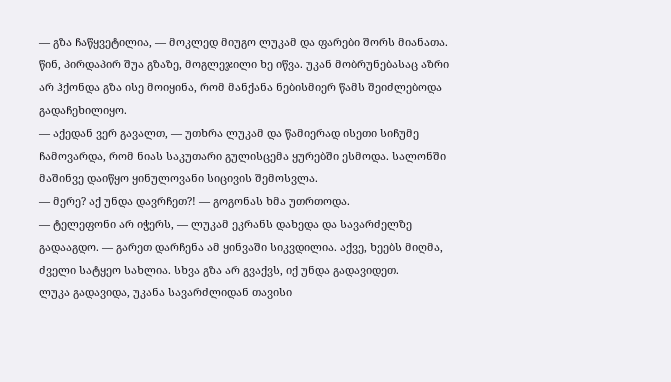— გზა ჩაწყვეტილია, — მოკლედ მიუგო ლუკამ და ფარები შორს მიანათა.
წინ, პირდაპირ შუა გზაზე, მოგლეჯილი ხე იწვა. უკან მობრუნებასაც აზრი არ ჰქონდა გზა ისე მოიყინა, რომ მანქანა ნებისმიერ წამს შეიძლებოდა გადაჩეხილიყო.
— აქედან ვერ გავალთ, — უთხრა ლუკამ და წამიერად ისეთი სიჩუმე ჩამოვარდა, რომ ნიას საკუთარი გულისცემა ყურებში ესმოდა. სალონში მაშინვე დაიწყო ყინულოვანი სიცივის შემოსვლა.
— მერე? აქ უნდა დავრჩეთ?! — გოგონას ხმა უთრთოდა.
— ტელეფონი არ იჭერს, — ლუკამ ეკრანს დახედა და სავარძელზე გადააგდო. — გარეთ დარჩენა ამ ყინვაში სიკვდილია. აქვე, ხეებს მიღმა, ძველი სატყეო სახლია. სხვა გზა არ გვაქვს, იქ უნდა გადავიდეთ.
ლუკა გადავიდა, უკანა სავარძლიდან თავისი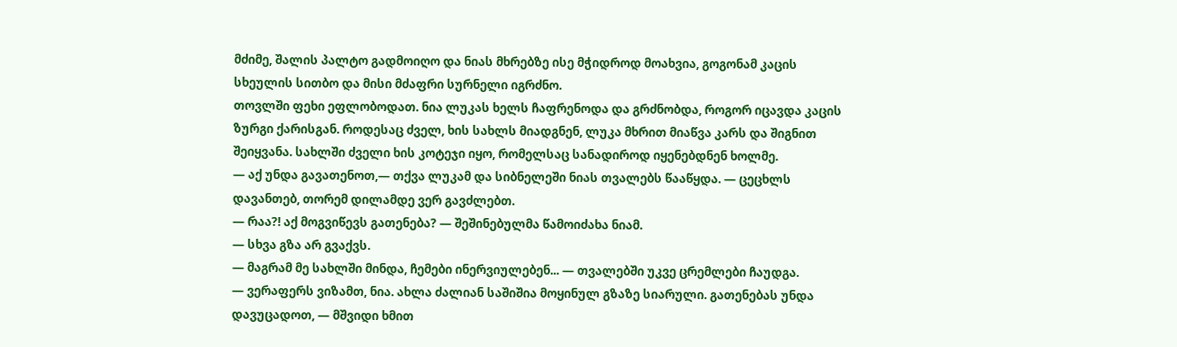მძიმე, შალის პალტო გადმოიღო და ნიას მხრებზე ისე მჭიდროდ მოახვია, გოგონამ კაცის სხეულის სითბო და მისი მძაფრი სურნელი იგრძნო.
თოვლში ფეხი ეფლობოდათ. ნია ლუკას ხელს ჩაფრენოდა და გრძნობდა, როგორ იცავდა კაცის ზურგი ქარისგან. როდესაც ძველ, ხის სახლს მიადგნენ, ლუკა მხრით მიაწვა კარს და შიგნით შეიყვანა. სახლში ძველი ხის კოტეჯი იყო, რომელსაც სანადიროდ იყენებდნენ ხოლმე.
— აქ უნდა გავათენოთ,— თქვა ლუკამ და სიბნელეში ნიას თვალებს წააწყდა. — ცეცხლს დავანთებ, თორემ დილამდე ვერ გავძლებთ.
— რაა?! აქ მოგვიწევს გათენება? — შეშინებულმა წამოიძახა ნიამ.
— სხვა გზა არ გვაქვს.
— მაგრამ მე სახლში მინდა, ჩემები ინერვიულებენ... — თვალებში უკვე ცრემლები ჩაუდგა.
— ვერაფერს ვიზამთ, ნია. ახლა ძალიან საშიშია მოყინულ გზაზე სიარული. გათენებას უნდა დავუცადოთ, — მშვიდი ხმით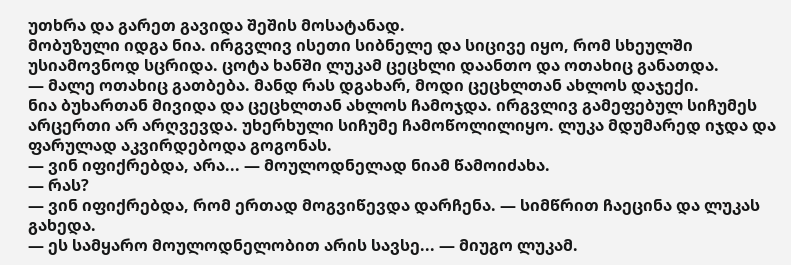უთხრა და გარეთ გავიდა შეშის მოსატანად.
მობუზული იდგა ნია. ირგვლივ ისეთი სიბნელე და სიცივე იყო, რომ სხეულში უსიამოვნოდ სცრიდა. ცოტა ხანში ლუკამ ცეცხლი დაანთო და ოთახიც განათდა.
— მალე ოთახიც გათბება. მანდ რას დგახარ, მოდი ცეცხლთან ახლოს დაჯექი.
ნია ბუხართან მივიდა და ცეცხლთან ახლოს ჩამოჯდა. ირგვლივ გამეფებულ სიჩუმეს არცერთი არ არღვევდა. უხერხული სიჩუმე ჩამოწოლილიყო. ლუკა მდუმარედ იჯდა და ფარულად აკვირდებოდა გოგონას.
— ვინ იფიქრებდა, არა... — მოულოდნელად ნიამ წამოიძახა.
— რას?
— ვინ იფიქრებდა, რომ ერთად მოგვიწევდა დარჩენა. — სიმწრით ჩაეცინა და ლუკას გახედა.
— ეს სამყარო მოულოდნელობით არის სავსე... — მიუგო ლუკამ.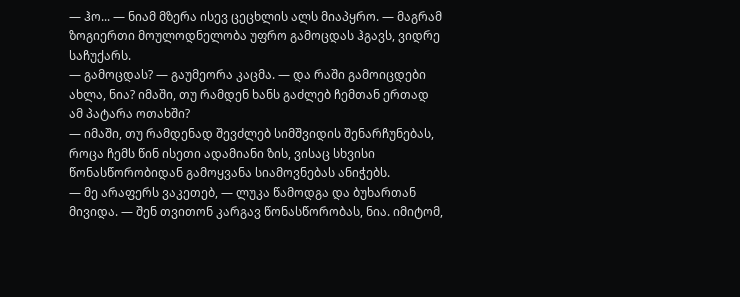— ჰო... — ნიამ მზერა ისევ ცეცხლის ალს მიაპყრო. — მაგრამ ზოგიერთი მოულოდნელობა უფრო გამოცდას ჰგავს, ვიდრე საჩუქარს.
— გამოცდას? — გაუმეორა კაცმა. — და რაში გამოიცდები ახლა, ნია? იმაში, თუ რამდენ ხანს გაძლებ ჩემთან ერთად ამ პატარა ოთახში?
— იმაში, თუ რამდენად შევძლებ სიმშვიდის შენარჩუნებას, როცა ჩემს წინ ისეთი ადამიანი ზის, ვისაც სხვისი წონასწორობიდან გამოყვანა სიამოვნებას ანიჭებს.
— მე არაფერს ვაკეთებ, — ლუკა წამოდგა და ბუხართან მივიდა. — შენ თვითონ კარგავ წონასწორობას, ნია. იმიტომ,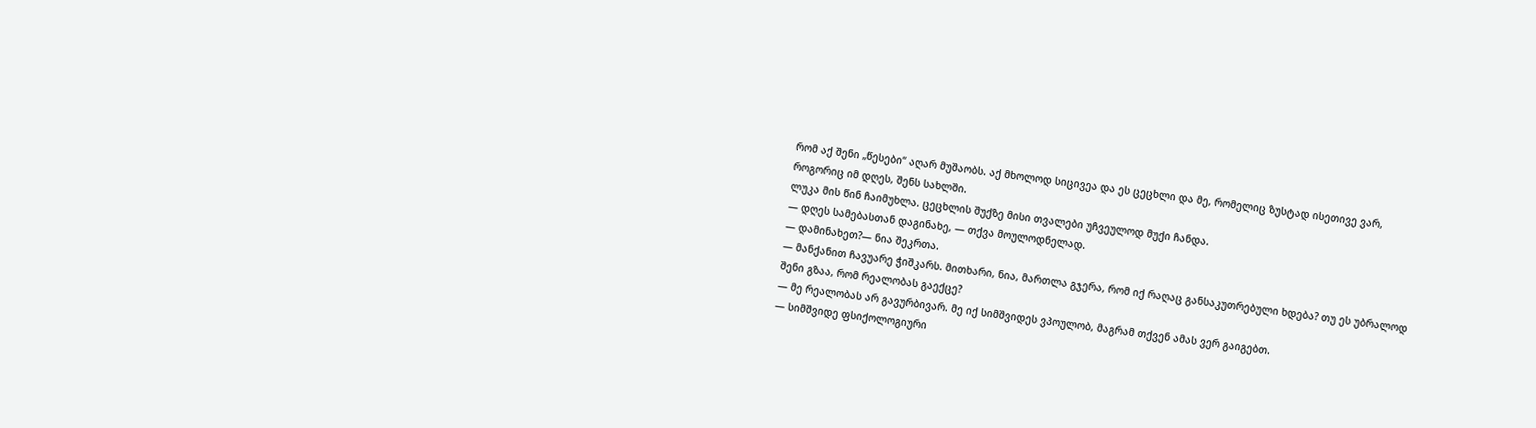რომ აქ შენი „წესები“ აღარ მუშაობს. აქ მხოლოდ სიცივეა და ეს ცეცხლი და მე, რომელიც ზუსტად ისეთივე ვარ, როგორიც იმ დღეს, შენს სახლში.
ლუკა მის წინ ჩაიმუხლა. ცეცხლის შუქზე მისი თვალები უჩვეულოდ მუქი ჩანდა.
— დღეს სამებასთან დაგინახე, — თქვა მოულოდნელად.
— დამინახეთ?— ნია შეკრთა.
— მანქანით ჩავუარე ჭიშკარს. მითხარი, ნია, მართლა გჯერა, რომ იქ რაღაც განსაკუთრებული ხდება? თუ ეს უბრალოდ შენი გზაა, რომ რეალობას გაექცე?
— მე რეალობას არ გავურბივარ. მე იქ სიმშვიდეს ვპოულობ, მაგრამ თქვენ ამას ვერ გაიგებთ.
— სიმშვიდე ფსიქოლოგიური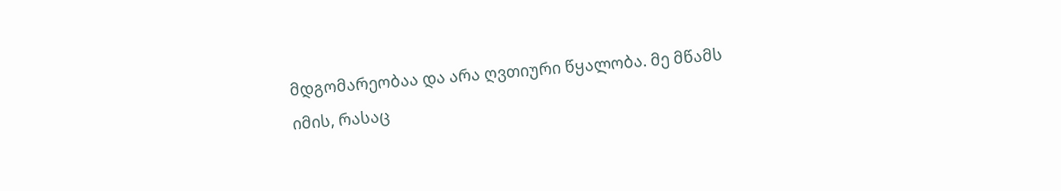მდგომარეობაა და არა ღვთიური წყალობა. მე მწამს იმის, რასაც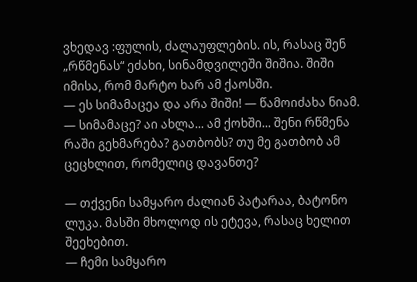ვხედავ :ფულის, ძალაუფლების. ის, რასაც შენ „რწმენას“ ეძახი, სინამდვილეში შიშია. შიში იმისა, რომ მარტო ხარ ამ ქაოსში.
— ეს სიმამაცეა და არა შიში! — წამოიძახა ნიამ.
— სიმამაცე? აი ახლა... ამ ქოხში... შენი რწმენა რაში გეხმარება? გათბობს? თუ მე გათბობ ამ ცეცხლით, რომელიც დავანთე?

— თქვენი სამყარო ძალიან პატარაა, ბატონო ლუკა. მასში მხოლოდ ის ეტევა, რასაც ხელით შეეხებით.
— ჩემი სამყარო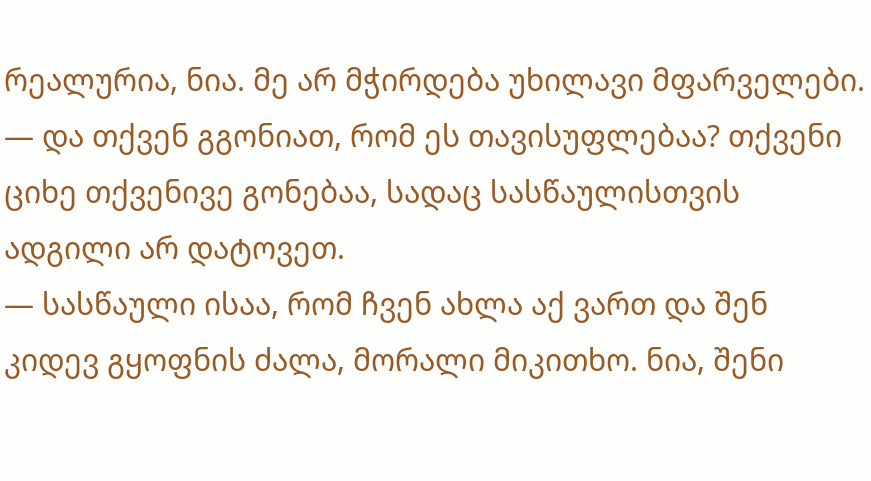რეალურია, ნია. მე არ მჭირდება უხილავი მფარველები.
— და თქვენ გგონიათ, რომ ეს თავისუფლებაა? თქვენი ციხე თქვენივე გონებაა, სადაც სასწაულისთვის ადგილი არ დატოვეთ.
— სასწაული ისაა, რომ ჩვენ ახლა აქ ვართ და შენ კიდევ გყოფნის ძალა, მორალი მიკითხო. ნია, შენი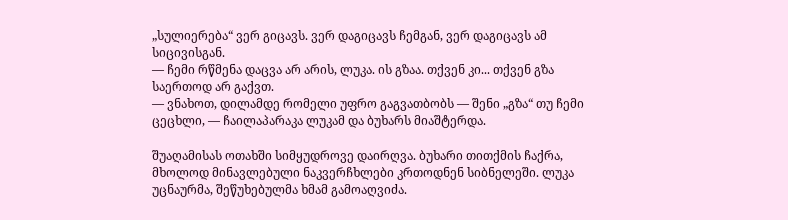„სულიერება“ ვერ გიცავს. ვერ დაგიცავს ჩემგან, ვერ დაგიცავს ამ სიცივისგან.
— ჩემი რწმენა დაცვა არ არის, ლუკა. ის გზაა. თქვენ კი... თქვენ გზა საერთოდ არ გაქვთ.
— ვნახოთ, დილამდე რომელი უფრო გაგვათბობს — შენი „გზა“ თუ ჩემი ცეცხლი, — ჩაილაპარაკა ლუკამ და ბუხარს მიაშტერდა.

შუაღამისას ოთახში სიმყუდროვე დაირღვა. ბუხარი თითქმის ჩაქრა, მხოლოდ მინავლებული ნაკვერჩხლები კრთოდნენ სიბნელეში. ლუკა უცნაურმა, შეწუხებულმა ხმამ გამოაღვიძა.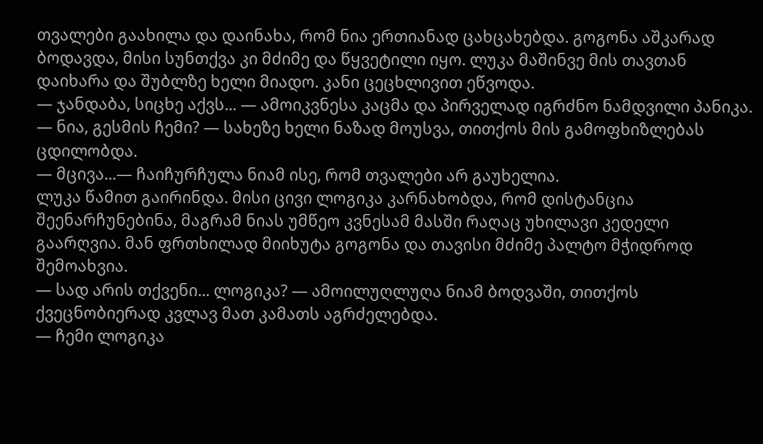თვალები გაახილა და დაინახა, რომ ნია ერთიანად ცახცახებდა. გოგონა აშკარად ბოდავდა, მისი სუნთქვა კი მძიმე და წყვეტილი იყო. ლუკა მაშინვე მის თავთან დაიხარა და შუბლზე ხელი მიადო. კანი ცეცხლივით ეწვოდა.
— ჯანდაბა, სიცხე აქვს... — ამოიკვნესა კაცმა და პირველად იგრძნო ნამდვილი პანიკა. — ნია, გესმის ჩემი? — სახეზე ხელი ნაზად მოუსვა, თითქოს მის გამოფხიზლებას ცდილობდა.
— მცივა...— ჩაიჩურჩულა ნიამ ისე, რომ თვალები არ გაუხელია.
ლუკა წამით გაირინდა. მისი ცივი ლოგიკა კარნახობდა, რომ დისტანცია შეენარჩუნებინა, მაგრამ ნიას უმწეო კვნესამ მასში რაღაც უხილავი კედელი გაარღვია. მან ფრთხილად მიიხუტა გოგონა და თავისი მძიმე პალტო მჭიდროდ შემოახვია.
— სად არის თქვენი... ლოგიკა? — ამოილუღლუღა ნიამ ბოდვაში, თითქოს ქვეცნობიერად კვლავ მათ კამათს აგრძელებდა.
— ჩემი ლოგიკა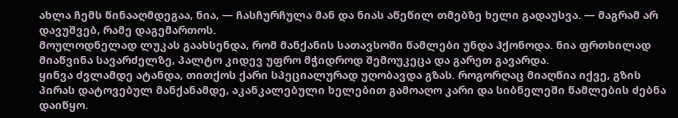ახლა ჩემს წინააღმდეგაა, ნია, — ჩასჩურჩულა მან და ნიას აწეწილ თმებზე ხელი გადაუსვა. — მაგრამ არ დავუშვებ, რამე დაგემართოს.
მოულოდნელად ლუკას გაახსენდა, რომ მანქანის სათავსოში წამლები უნდა ჰქონოდა. ნია ფრთხილად მიაწვინა სავარძელზე, პალტო კიდევ უფრო მჭიდროდ შემოუკეცა და გარეთ გავარდა.
ყინვა ძვლამდე ატანდა, თითქოს ქარი სპეციალურად უღობავდა გზას. როგორღაც მიაღწია იქვე, გზის პირას დატოვებულ მანქანამდე, აკანკალებული ხელებით გამოაღო კარი და სიბნელეში წამლების ძებნა დაიწყო.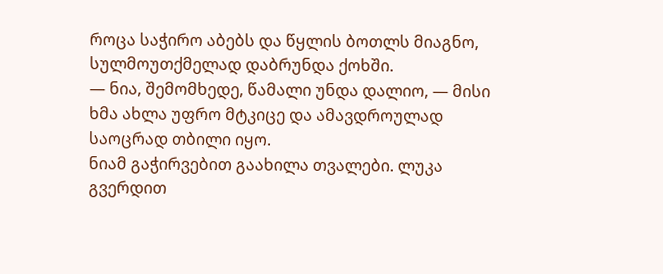როცა საჭირო აბებს და წყლის ბოთლს მიაგნო, სულმოუთქმელად დაბრუნდა ქოხში.
— ნია, შემომხედე, წამალი უნდა დალიო, — მისი ხმა ახლა უფრო მტკიცე და ამავდროულად საოცრად თბილი იყო.
ნიამ გაჭირვებით გაახილა თვალები. ლუკა გვერდით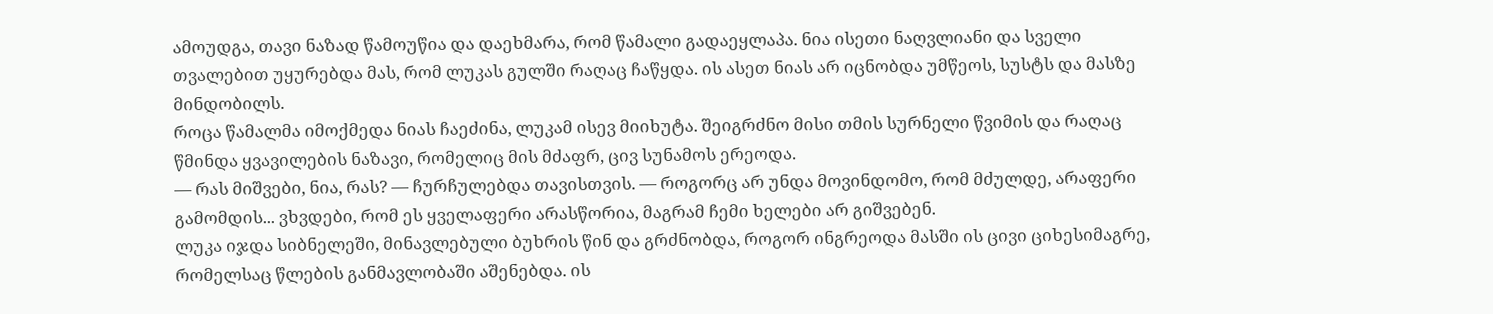ამოუდგა, თავი ნაზად წამოუწია და დაეხმარა, რომ წამალი გადაეყლაპა. ნია ისეთი ნაღვლიანი და სველი თვალებით უყურებდა მას, რომ ლუკას გულში რაღაც ჩაწყდა. ის ასეთ ნიას არ იცნობდა უმწეოს, სუსტს და მასზე მინდობილს.
როცა წამალმა იმოქმედა ნიას ჩაეძინა, ლუკამ ისევ მიიხუტა. შეიგრძნო მისი თმის სურნელი წვიმის და რაღაც წმინდა ყვავილების ნაზავი, რომელიც მის მძაფრ, ცივ სუნამოს ერეოდა.
— რას მიშვები, ნია, რას? — ჩურჩულებდა თავისთვის. — როგორც არ უნდა მოვინდომო, რომ მძულდე, არაფერი გამომდის... ვხვდები, რომ ეს ყველაფერი არასწორია, მაგრამ ჩემი ხელები არ გიშვებენ.
ლუკა იჯდა სიბნელეში, მინავლებული ბუხრის წინ და გრძნობდა, როგორ ინგრეოდა მასში ის ცივი ციხესიმაგრე, რომელსაც წლების განმავლობაში აშენებდა. ის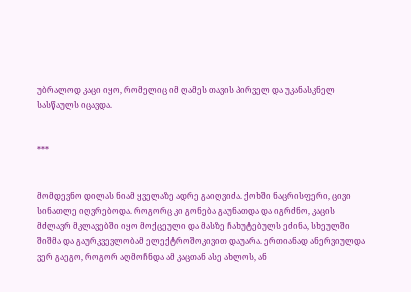უბრალოდ კაცი იყო, რომელიც იმ ღამეს თავის პირველ და უკანასკნელ სასწაულს იცავდა.


***


მომდევნო დილას ნიამ ყველაზე ადრე გაიღვიძა. ქოხში ნაცრისფერი, ცივი სინათლე იღვრებოდა. როგორც კი გონება გაუნათდა და იგრძნო, კაცის მძლავრ მკლავებში იყო მოქცეული და მასზე ჩახუტებულს ეძინა, სხეულში შიშმა და გაურკვევლობამ ელექტროშოკივით დაუარა. ერთიანად ანერვიულდა ვერ გაეგო, როგორ აღმოჩნდა ამ კაცთან ასე ახლოს, ან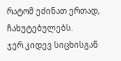რატომ ეძინათ ერთად, ჩახუტებულებს.
ჯერ კიდევ სიცხისგან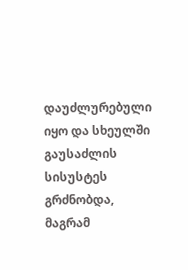დაუძლურებული იყო და სხეულში გაუსაძლის სისუსტეს გრძნობდა, მაგრამ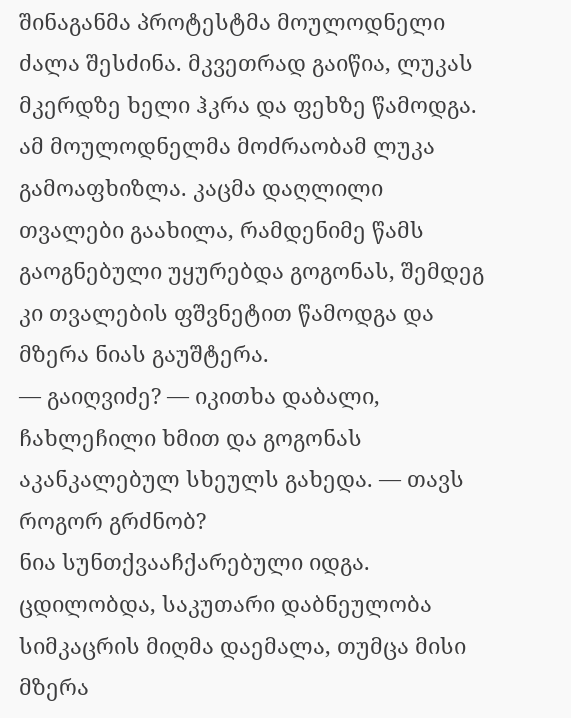შინაგანმა პროტესტმა მოულოდნელი ძალა შესძინა. მკვეთრად გაიწია, ლუკას მკერდზე ხელი ჰკრა და ფეხზე წამოდგა. ამ მოულოდნელმა მოძრაობამ ლუკა გამოაფხიზლა. კაცმა დაღლილი თვალები გაახილა, რამდენიმე წამს გაოგნებული უყურებდა გოგონას, შემდეგ კი თვალების ფშვნეტით წამოდგა და მზერა ნიას გაუშტერა.
— გაიღვიძე? — იკითხა დაბალი, ჩახლეჩილი ხმით და გოგონას აკანკალებულ სხეულს გახედა. — თავს როგორ გრძნობ?
ნია სუნთქვააჩქარებული იდგა. ცდილობდა, საკუთარი დაბნეულობა სიმკაცრის მიღმა დაემალა, თუმცა მისი მზერა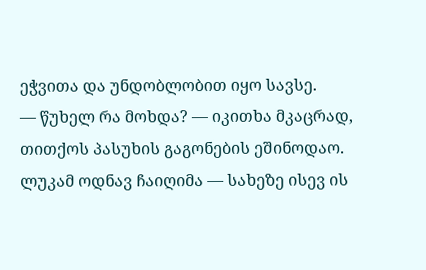ეჭვითა და უნდობლობით იყო სავსე.
— წუხელ რა მოხდა? — იკითხა მკაცრად, თითქოს პასუხის გაგონების ეშინოდაო.
ლუკამ ოდნავ ჩაიღიმა — სახეზე ისევ ის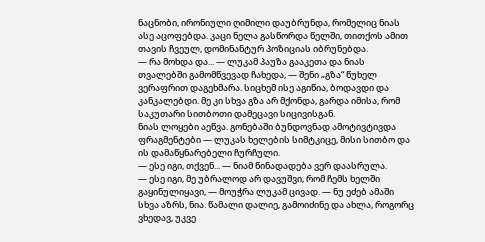ნაცნობი, ირონიული ღიმილი დაუბრუნდა, რომელიც ნიას ასე აცოფებდა. კაცი ნელა გასწორდა წელში, თითქოს ამით თავის ჩვეულ, დომინანტურ პოზიციას იბრუნებდა.
— რა მოხდა და... — ლუკამ პაუზა გააკეთა და ნიას თვალებში გამომწვევად ჩახედა, — შენი „გზა“ წუხელ ვერაფრით დაგეხმარა. სიცხემ ისე აგიწია, ბოდავდი და კანკალებდი. მე კი სხვა გზა არ მქონდა, გარდა იმისა, რომ საკუთარი სითბოთი დამეცავი სიცივისგან.
ნიას ლოყები აეწვა. გონებაში ბუნდოვნად ამოტივტივდა ფრაგმენტები — ლუკას ხელების სიმტკიცე, მისი სითბო და ის დამაწყნარებელი ჩურჩული.
— ესე იგი, თქვენ... — ნიამ წინადადება ვერ დაასრულა.
— ესე იგი, მე უბრალოდ არ დავუშვი, რომ ჩემს ხელში გაყინულიყავი, — მოუჭრა ლუკამ ცივად. — ნუ ეძებ ამაში სხვა აზრს, ნია. წამალი დალიე, გამოიძინე და ახლა, როგორც ვხედავ, უკვე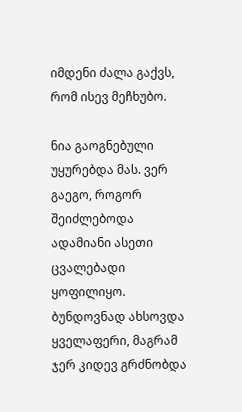იმდენი ძალა გაქვს, რომ ისევ მეჩხუბო.

ნია გაოგნებული უყურებდა მას. ვერ გაეგო, როგორ შეიძლებოდა ადამიანი ასეთი ცვალებადი ყოფილიყო. ბუნდოვნად ახსოვდა ყველაფერი, მაგრამ ჯერ კიდევ გრძნობდა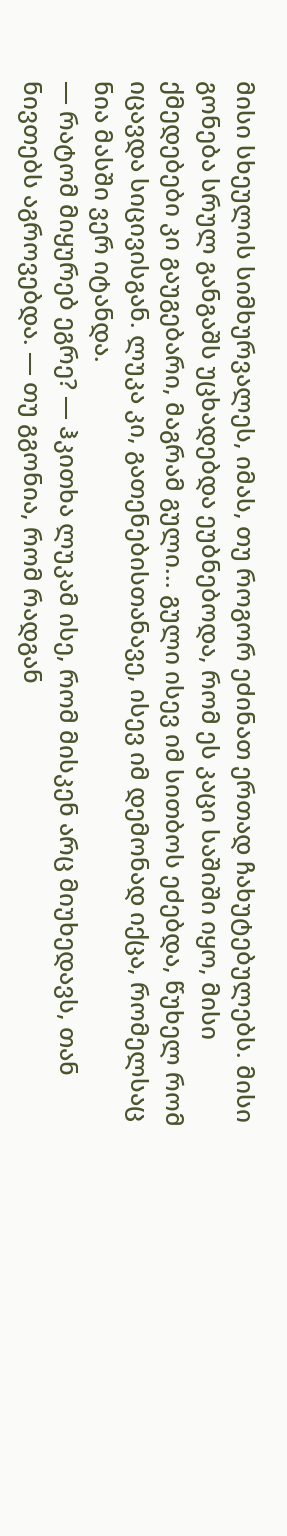მისი სხეულის სიმხურვალეს, იმას, თუ როგორ ეძინათ ერთად ჩახუტებულებს. მისი გონება სრულ განგაშს უცხადებდა ეუბნებოდა, რომ ეს კაცი საშიში იყო, მისი ქმედებები კი გაუგებარი, მაგრამ გული... გული ისევ იმ სითბოს ეძებდა, წუხელ რომ იცავდა სიცივისგან. ლუკა კი, გათენებისთანავე, ისევ იმ დემონად იქცა, რომელსაც ნია მასში ვერ იტანდა.
— რატომ მიყურებ ეგრე? — ჰკითხა ლუკამ ისე, რომ მისკენ არც მიუხედავს, თან ნივთებს აგროვებდა. — თუ გგონია, რომ რადგან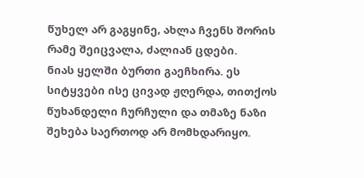წუხელ არ გაგყინე, ახლა ჩვენს შორის რამე შეიცვალა, ძალიან ცდები.
ნიას ყელში ბურთი გაეჩხირა. ეს სიტყვები ისე ცივად ჟღერდა, თითქოს წუხანდელი ჩურჩული და თმაზე ნაზი შეხება საერთოდ არ მომხდარიყო.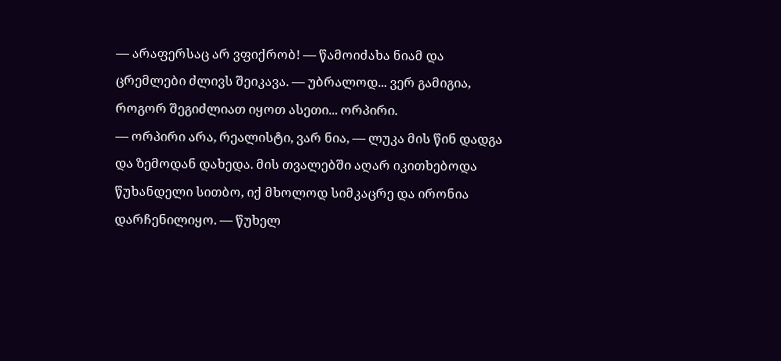— არაფერსაც არ ვფიქრობ! — წამოიძახა ნიამ და ცრემლები ძლივს შეიკავა. — უბრალოდ... ვერ გამიგია, როგორ შეგიძლიათ იყოთ ასეთი... ორპირი.
— ორპირი არა, რეალისტი, ვარ ნია, — ლუკა მის წინ დადგა და ზემოდან დახედა. მის თვალებში აღარ იკითხებოდა წუხანდელი სითბო, იქ მხოლოდ სიმკაცრე და ირონია დარჩენილიყო. — წუხელ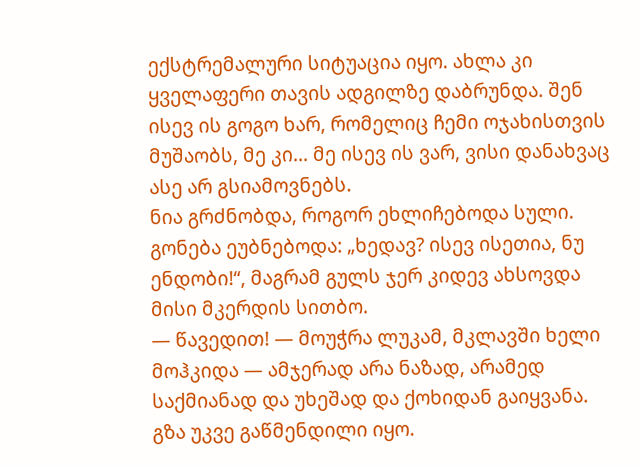ექსტრემალური სიტუაცია იყო. ახლა კი ყველაფერი თავის ადგილზე დაბრუნდა. შენ ისევ ის გოგო ხარ, რომელიც ჩემი ოჯახისთვის მუშაობს, მე კი... მე ისევ ის ვარ, ვისი დანახვაც ასე არ გსიამოვნებს.
ნია გრძნობდა, როგორ ეხლიჩებოდა სული. გონება ეუბნებოდა: „ხედავ? ისევ ისეთია, ნუ ენდობი!“, მაგრამ გულს ჯერ კიდევ ახსოვდა მისი მკერდის სითბო.
— წავედით! — მოუჭრა ლუკამ, მკლავში ხელი მოჰკიდა — ამჯერად არა ნაზად, არამედ საქმიანად და უხეშად და ქოხიდან გაიყვანა.
გზა უკვე გაწმენდილი იყო.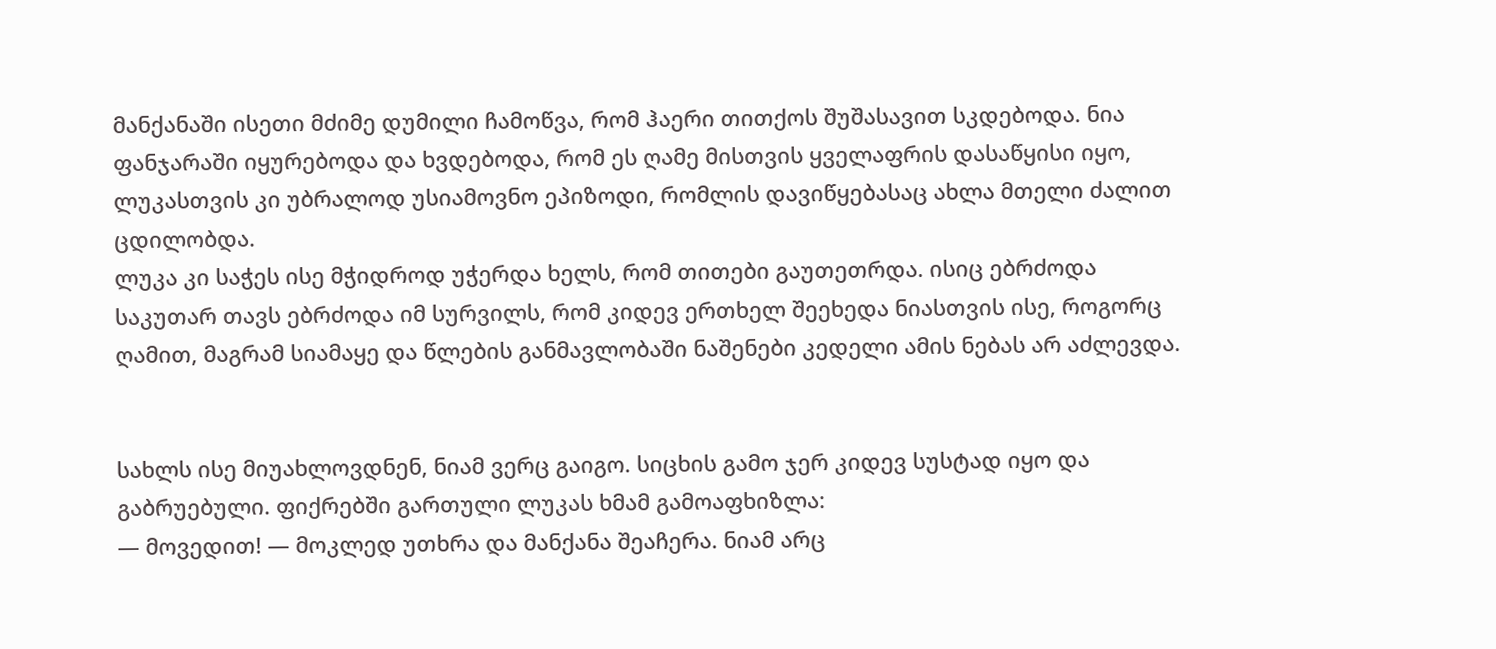მანქანაში ისეთი მძიმე დუმილი ჩამოწვა, რომ ჰაერი თითქოს შუშასავით სკდებოდა. ნია ფანჯარაში იყურებოდა და ხვდებოდა, რომ ეს ღამე მისთვის ყველაფრის დასაწყისი იყო, ლუკასთვის კი უბრალოდ უსიამოვნო ეპიზოდი, რომლის დავიწყებასაც ახლა მთელი ძალით ცდილობდა.
ლუკა კი საჭეს ისე მჭიდროდ უჭერდა ხელს, რომ თითები გაუთეთრდა. ისიც ებრძოდა საკუთარ თავს ებრძოდა იმ სურვილს, რომ კიდევ ერთხელ შეეხედა ნიასთვის ისე, როგორც ღამით, მაგრამ სიამაყე და წლების განმავლობაში ნაშენები კედელი ამის ნებას არ აძლევდა.


სახლს ისე მიუახლოვდნენ, ნიამ ვერც გაიგო. სიცხის გამო ჯერ კიდევ სუსტად იყო და გაბრუებული. ფიქრებში გართული ლუკას ხმამ გამოაფხიზლა:
— მოვედით! — მოკლედ უთხრა და მანქანა შეაჩერა. ნიამ არც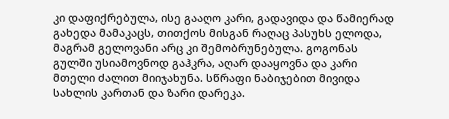კი დაფიქრებულა, ისე გააღო კარი, გადავიდა და წამიერად გახედა მამაკაცს, თითქოს მისგან რაღაც პასუხს ელოდა, მაგრამ გელოვანი არც კი შემობრუნებულა. გოგონას გულში უსიამოვნოდ გაჰკრა, აღარ დააყოვნა და კარი მთელი ძალით მიიჯახუნა. სწრაფი ნაბიჯებით მივიდა სახლის კართან და ზარი დარეკა.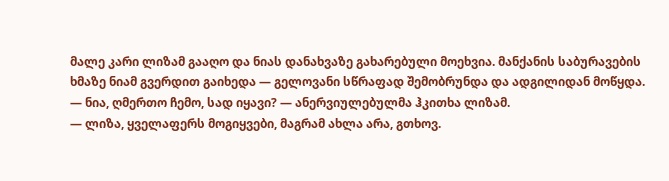მალე კარი ლიზამ გააღო და ნიას დანახვაზე გახარებული მოეხვია. მანქანის საბურავების ხმაზე ნიამ გვერდით გაიხედა — გელოვანი სწრაფად შემობრუნდა და ადგილიდან მოწყდა.
— ნია, ღმერთო ჩემო, სად იყავი? — ანერვიულებულმა ჰკითხა ლიზამ.
— ლიზა, ყველაფერს მოგიყვები, მაგრამ ახლა არა, გთხოვ.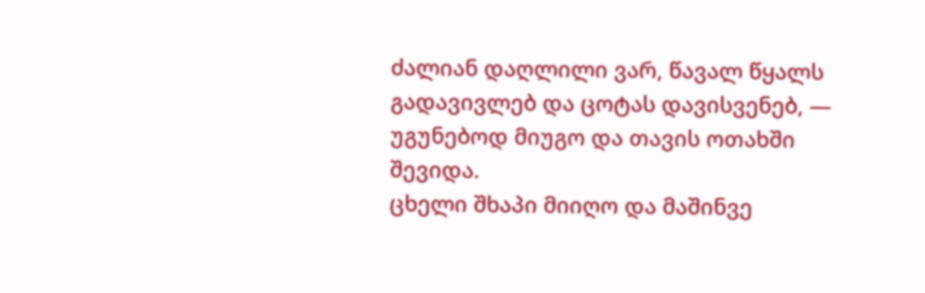ძალიან დაღლილი ვარ, წავალ წყალს გადავივლებ და ცოტას დავისვენებ, — უგუნებოდ მიუგო და თავის ოთახში შევიდა.
ცხელი შხაპი მიიღო და მაშინვე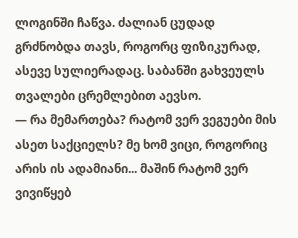ლოგინში ჩაწვა. ძალიან ცუდად გრძნობდა თავს, როგორც ფიზიკურად, ასევე სულიერადაც. საბანში გახვეულს თვალები ცრემლებით აევსო.
— რა მემართება? რატომ ვერ ვეგუები მის ასეთ საქციელს? მე ხომ ვიცი, როგორიც არის ის ადამიანი... მაშინ რატომ ვერ ვივიწყებ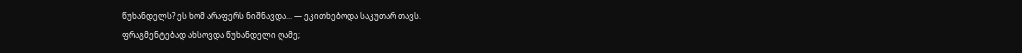წუხანდელს? ეს ხომ არაფერს ნიშნავდა... — ეკითხებოდა საკუთარ თავს.
ფრაგმენტებად ახსოვდა წუხანდელი ღამე;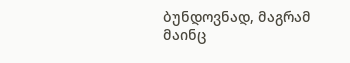ბუნდოვნად, მაგრამ მაინც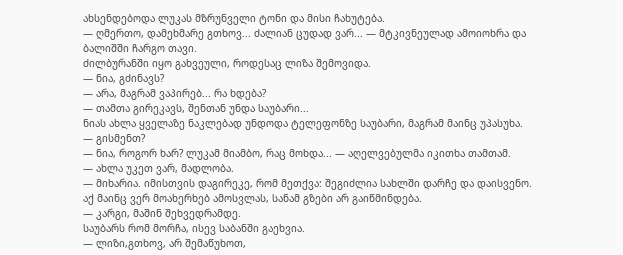ახსენდებოდა ლუკას მზრუნველი ტონი და მისი ჩახუტება.
— ღმერთო, დამეხმარე გთხოვ... ძალიან ცუდად ვარ... — მტკივნეულად ამოიოხრა და ბალიშში ჩარგო თავი.
ძილბურანში იყო გახვეული, როდესაც ლიზა შემოვიდა.
— ნია, გძინავს?
— არა, მაგრამ ვაპირებ... რა ხდება?
— თამთა გირეკავს, შენთან უნდა საუბარი...
ნიას ახლა ყველაზე ნაკლებად უნდოდა ტელეფონზე საუბარი, მაგრამ მაინც უპასუხა.
— გისმენთ?
— ნია, როგორ ხარ? ლუკამ მიამბო, რაც მოხდა... — აღელვებულმა იკითხა თამთამ.
— ახლა უკეთ ვარ, მადლობა.
— მიხარია. იმისთვის დაგირეკე, რომ მეთქვა: შეგიძლია სახლში დარჩე და დაისვენო. აქ მაინც ვერ მოახერხებ ამოსვლას, სანამ გზები არ გაიწმინდება.
— კარგი, მაშინ შეხვედრამდე.
საუბარს რომ მორჩა, ისევ საბანში გაეხვია.
— ლიზი,გთხოვ, არ შემაწუხოთ,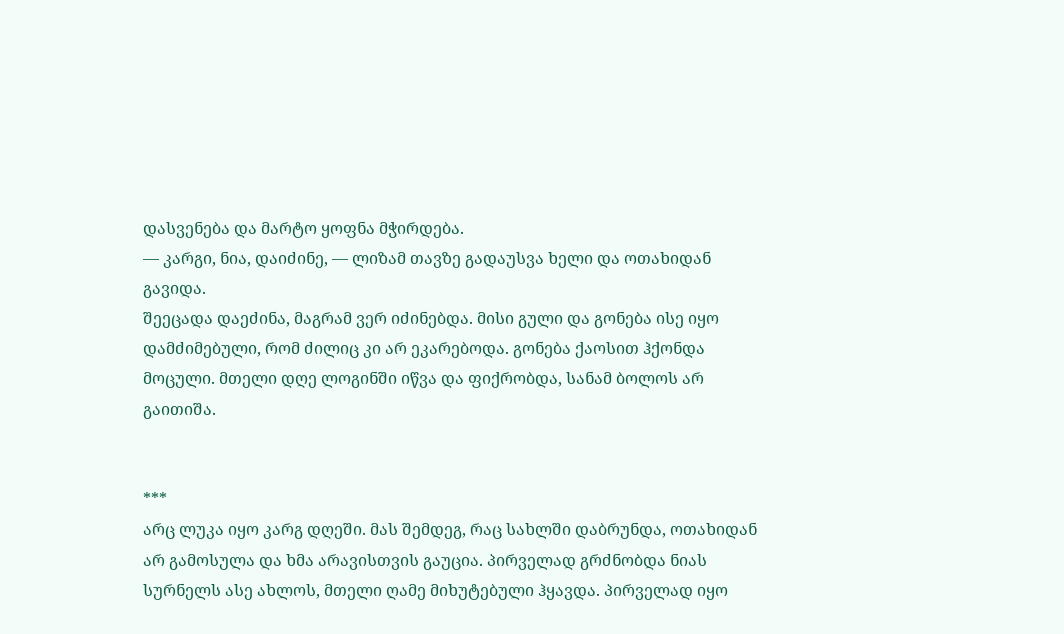დასვენება და მარტო ყოფნა მჭირდება.
— კარგი, ნია, დაიძინე, — ლიზამ თავზე გადაუსვა ხელი და ოთახიდან გავიდა.
შეეცადა დაეძინა, მაგრამ ვერ იძინებდა. მისი გული და გონება ისე იყო დამძიმებული, რომ ძილიც კი არ ეკარებოდა. გონება ქაოსით ჰქონდა მოცული. მთელი დღე ლოგინში იწვა და ფიქრობდა, სანამ ბოლოს არ გაითიშა.


***
არც ლუკა იყო კარგ დღეში. მას შემდეგ, რაც სახლში დაბრუნდა, ოთახიდან არ გამოსულა და ხმა არავისთვის გაუცია. პირველად გრძნობდა ნიას სურნელს ასე ახლოს, მთელი ღამე მიხუტებული ჰყავდა. პირველად იყო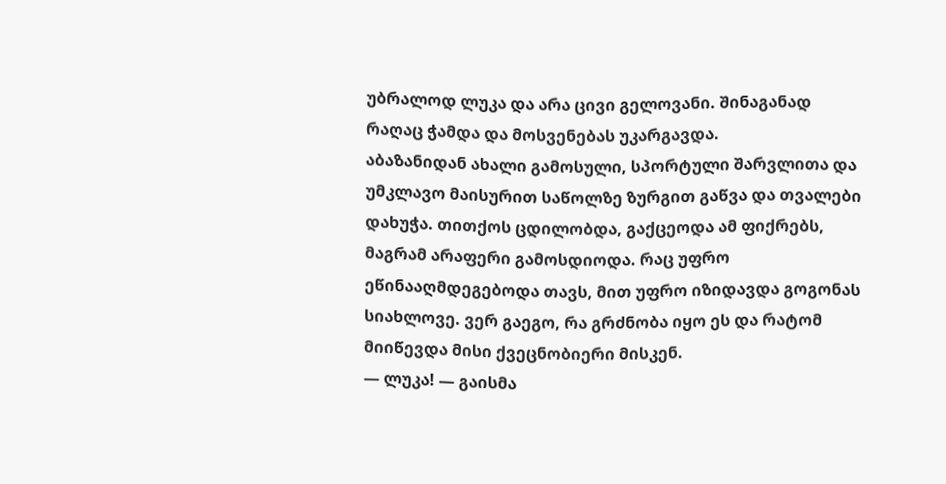უბრალოდ ლუკა და არა ცივი გელოვანი. შინაგანად რაღაც ჭამდა და მოსვენებას უკარგავდა.
აბაზანიდან ახალი გამოსული, სპორტული შარვლითა და უმკლავო მაისურით საწოლზე ზურგით გაწვა და თვალები დახუჭა. თითქოს ცდილობდა, გაქცეოდა ამ ფიქრებს, მაგრამ არაფერი გამოსდიოდა. რაც უფრო ეწინააღმდეგებოდა თავს, მით უფრო იზიდავდა გოგონას სიახლოვე. ვერ გაეგო, რა გრძნობა იყო ეს და რატომ მიიწევდა მისი ქვეცნობიერი მისკენ.
— ლუკა! — გაისმა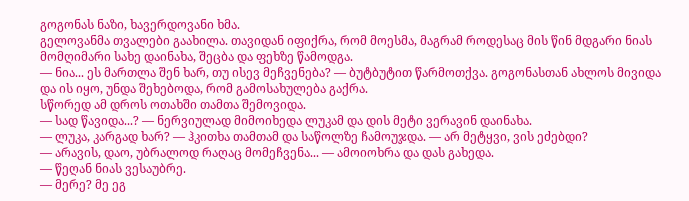გოგონას ნაზი, ხავერდოვანი ხმა.
გელოვანმა თვალები გაახილა. თავიდან იფიქრა, რომ მოესმა, მაგრამ როდესაც მის წინ მდგარი ნიას მომღიმარი სახე დაინახა, შეცბა და ფეხზე წამოდგა.
— ნია... ეს მართლა შენ ხარ, თუ ისევ მეჩვენება? — ბუტბუტით წარმოთქვა. გოგონასთან ახლოს მივიდა და ის იყო, უნდა შეხებოდა, რომ გამოსახულება გაქრა.
სწორედ ამ დროს ოთახში თამთა შემოვიდა.
— სად წავიდა...? — ნერვიულად მიმოიხედა ლუკამ და დის მეტი ვერავინ დაინახა.
— ლუკა, კარგად ხარ? — ჰკითხა თამთამ და საწოლზე ჩამოუჯდა. — არ მეტყვი, ვის ეძებდი?
— არავის, დაო, უბრალოდ რაღაც მომეჩვენა... — ამოიოხრა და დას გახედა.
— წეღან ნიას ვესაუბრე.
— მერე? მე ეგ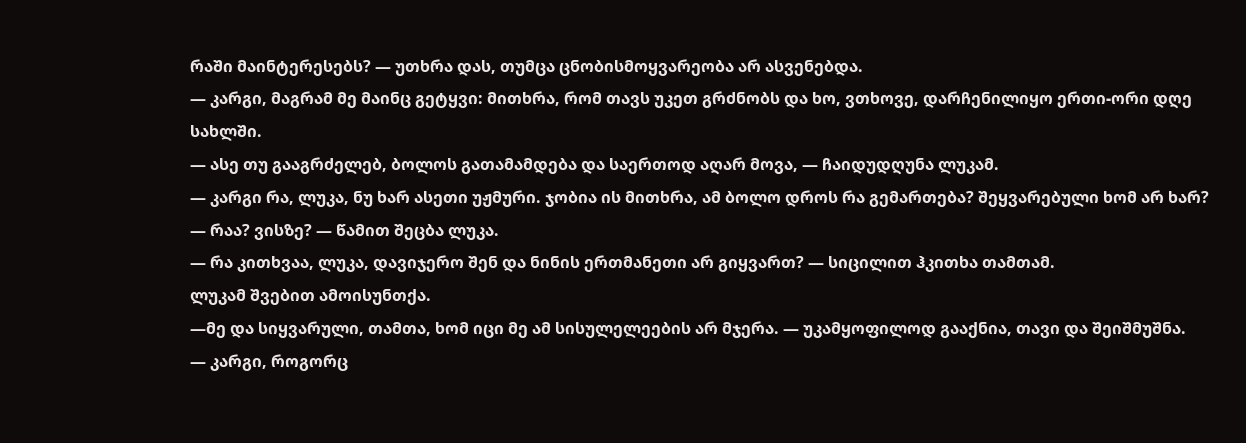რაში მაინტერესებს? — უთხრა დას, თუმცა ცნობისმოყვარეობა არ ასვენებდა.
— კარგი, მაგრამ მე მაინც გეტყვი: მითხრა, რომ თავს უკეთ გრძნობს და ხო, ვთხოვე, დარჩენილიყო ერთი-ორი დღე სახლში.
— ასე თუ გააგრძელებ, ბოლოს გათამამდება და საერთოდ აღარ მოვა, — ჩაიდუდღუნა ლუკამ.
— კარგი რა, ლუკა, ნუ ხარ ასეთი უჟმური. ჯობია ის მითხრა, ამ ბოლო დროს რა გემართება? შეყვარებული ხომ არ ხარ?
— რაა? ვისზე? — წამით შეცბა ლუკა.
— რა კითხვაა, ლუკა, დავიჯერო შენ და ნინის ერთმანეთი არ გიყვართ? — სიცილით ჰკითხა თამთამ.
ლუკამ შვებით ამოისუნთქა.
—მე და სიყვარული, თამთა, ხომ იცი მე ამ სისულელეების არ მჯერა. — უკამყოფილოდ გააქნია, თავი და შეიშმუშნა.
— კარგი, როგორც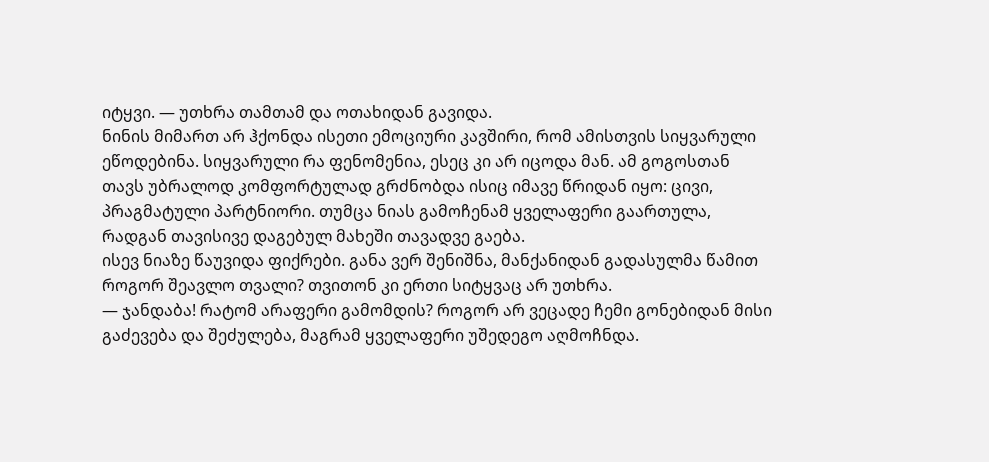იტყვი. — უთხრა თამთამ და ოთახიდან გავიდა.
ნინის მიმართ არ ჰქონდა ისეთი ემოციური კავშირი, რომ ამისთვის სიყვარული ეწოდებინა. სიყვარული რა ფენომენია, ესეც კი არ იცოდა მან. ამ გოგოსთან თავს უბრალოდ კომფორტულად გრძნობდა ისიც იმავე წრიდან იყო: ცივი, პრაგმატული პარტნიორი. თუმცა ნიას გამოჩენამ ყველაფერი გაართულა, რადგან თავისივე დაგებულ მახეში თავადვე გაება.
ისევ ნიაზე წაუვიდა ფიქრები. განა ვერ შენიშნა, მანქანიდან გადასულმა წამით როგორ შეავლო თვალი? თვითონ კი ერთი სიტყვაც არ უთხრა.
— ჯანდაბა! რატომ არაფერი გამომდის? როგორ არ ვეცადე ჩემი გონებიდან მისი გაძევება და შეძულება, მაგრამ ყველაფერი უშედეგო აღმოჩნდა.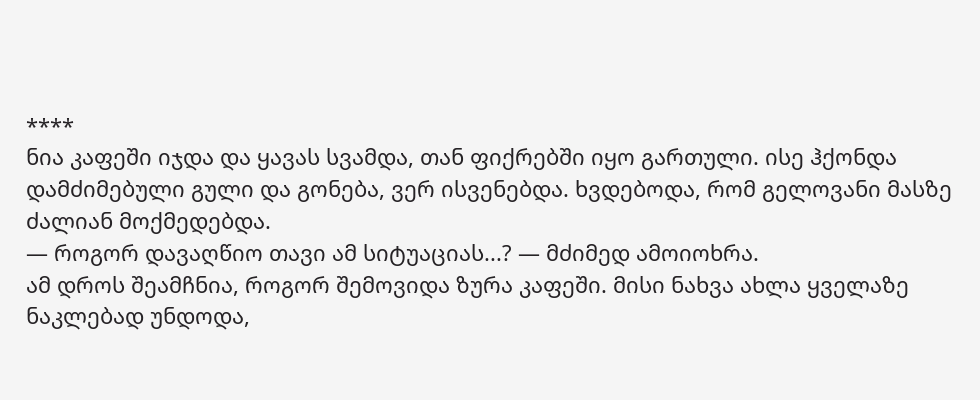****
ნია კაფეში იჯდა და ყავას სვამდა, თან ფიქრებში იყო გართული. ისე ჰქონდა დამძიმებული გული და გონება, ვერ ისვენებდა. ხვდებოდა, რომ გელოვანი მასზე ძალიან მოქმედებდა.
— როგორ დავაღწიო თავი ამ სიტუაციას...? — მძიმედ ამოიოხრა.
ამ დროს შეამჩნია, როგორ შემოვიდა ზურა კაფეში. მისი ნახვა ახლა ყველაზე ნაკლებად უნდოდა,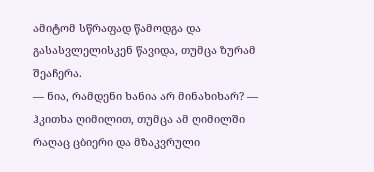ამიტომ სწრაფად წამოდგა და გასასვლელისკენ წავიდა, თუმცა ზურამ შეაჩერა.
— ნია, რამდენი ხანია არ მინახიხარ? — ჰკითხა ღიმილით, თუმცა ამ ღიმილში რაღაც ცბიერი და მზაკვრული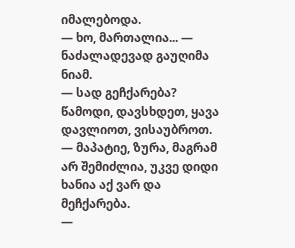იმალებოდა.
— ხო, მართალია... — ნაძალადევად გაუღიმა ნიამ.
— სად გეჩქარება? წამოდი, დავსხდეთ, ყავა დავლიოთ, ვისაუბროთ.
— მაპატიე, ზურა, მაგრამ არ შემიძლია, უკვე დიდი ხანია აქ ვარ და მეჩქარება.
—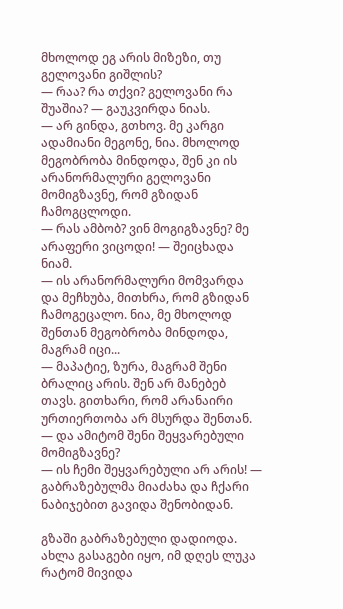მხოლოდ ეგ არის მიზეზი, თუ გელოვანი გიშლის?
— რაა? რა თქვი? გელოვანი რა შუაშია? — გაუკვირდა ნიას.
— არ გინდა, გთხოვ. მე კარგი ადამიანი მეგონე, ნია. მხოლოდ მეგობრობა მინდოდა, შენ კი ის არანორმალური გელოვანი მომიგზავნე, რომ გზიდან ჩამოგცლოდი.
— რას ამბობ? ვინ მოგიგზავნე? მე არაფერი ვიცოდი! — შეიცხადა ნიამ.
— ის არანორმალური მომვარდა და მეჩხუბა, მითხრა, რომ გზიდან ჩამოგეცალო. ნია, მე მხოლოდ შენთან მეგობრობა მინდოდა, მაგრამ იცი...
— მაპატიე, ზურა, მაგრამ შენი ბრალიც არის. შენ არ მანებებ თავს. გითხარი, რომ არანაირი ურთიერთობა არ მსურდა შენთან.
— და ამიტომ შენი შეყვარებული მომიგზავნე?
— ის ჩემი შეყვარებული არ არის! — გაბრაზებულმა მიაძახა და ჩქარი ნაბიჯებით გავიდა შენობიდან.

გზაში გაბრაზებული დადიოდა. ახლა გასაგები იყო, იმ დღეს ლუკა რატომ მივიდა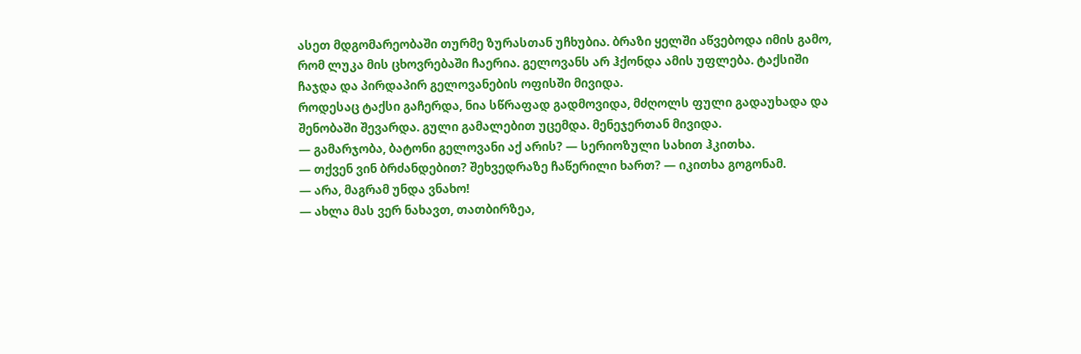ასეთ მდგომარეობაში თურმე ზურასთან უჩხუბია. ბრაზი ყელში აწვებოდა იმის გამო, რომ ლუკა მის ცხოვრებაში ჩაერია. გელოვანს არ ჰქონდა ამის უფლება. ტაქსიში ჩაჯდა და პირდაპირ გელოვანების ოფისში მივიდა.
როდესაც ტაქსი გაჩერდა, ნია სწრაფად გადმოვიდა, მძღოლს ფული გადაუხადა და შენობაში შევარდა. გული გამალებით უცემდა. მენეჯერთან მივიდა.
— გამარჯობა, ბატონი გელოვანი აქ არის? — სერიოზული სახით ჰკითხა.
— თქვენ ვინ ბრძანდებით? შეხვედრაზე ჩაწერილი ხართ? — იკითხა გოგონამ.
— არა, მაგრამ უნდა ვნახო!
— ახლა მას ვერ ნახავთ, თათბირზეა,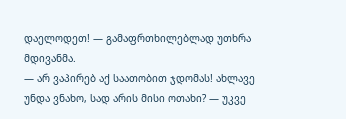დაელოდეთ! — გამაფრთხილებლად უთხრა მდივანმა.
— არ ვაპირებ აქ საათობით ჯდომას! ახლავე უნდა ვნახო, სად არის მისი ოთახი? — უკვე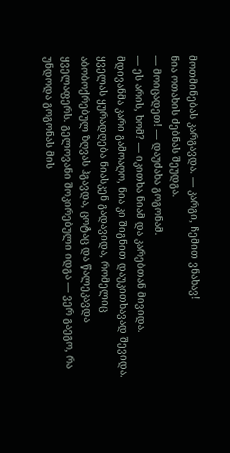მოთმინებას კარგავდა. — კარგი, ჩემით ვნახავ!
ნია ოთახის ძებნას შეუდგა.
— მოიცადეთ! — დაუძახა გოგონამ.
— ეს არის, ხომ? — იკითხა ნიამ და კარებთან მივიდა. მდივანმა კარი გამოაღო, ნია კი შიგნით დაუკითხავად შევიდა.
ყველას ყურადღება ნიასკენ გადავიდა, რომელიც აბობოქრებულ ზღვას ჰგავდა, ცოტაც და წალეკავდა ყველაფერს. გელოვანი შოკირებული იდგა — ვერ გაეგო, რა უნდოდა გოგონას მის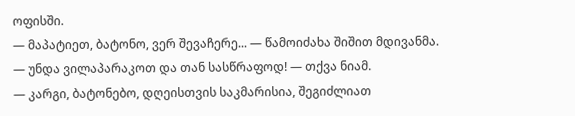ოფისში.
— მაპატიეთ, ბატონო, ვერ შევაჩერე... — წამოიძახა შიშით მდივანმა.
— უნდა ვილაპარაკოთ და თან სასწრაფოდ! — თქვა ნიამ.
— კარგი, ბატონებო, დღეისთვის საკმარისია, შეგიძლიათ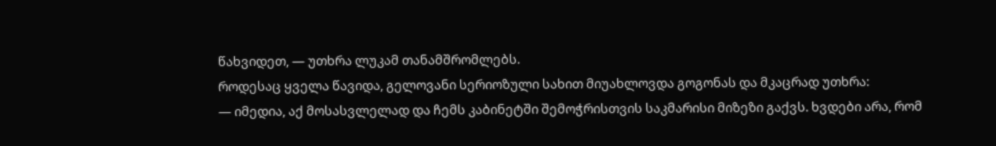წახვიდეთ, — უთხრა ლუკამ თანამშრომლებს.
როდესაც ყველა წავიდა, გელოვანი სერიოზული სახით მიუახლოვდა გოგონას და მკაცრად უთხრა:
— იმედია, აქ მოსასვლელად და ჩემს კაბინეტში შემოჭრისთვის საკმარისი მიზეზი გაქვს. ხვდები არა, რომ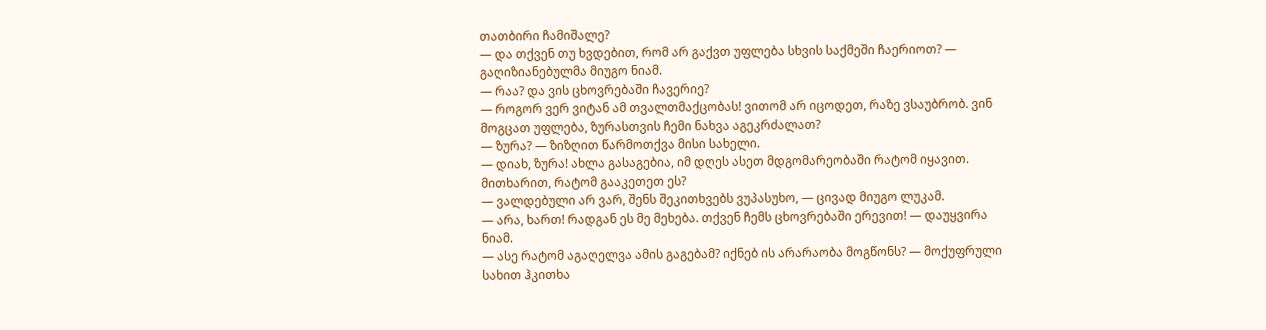თათბირი ჩამიშალე?
— და თქვენ თუ ხვდებით, რომ არ გაქვთ უფლება სხვის საქმეში ჩაერიოთ? — გაღიზიანებულმა მიუგო ნიამ.
— რაა? და ვის ცხოვრებაში ჩავერიე?
— როგორ ვერ ვიტან ამ თვალთმაქცობას! ვითომ არ იცოდეთ, რაზე ვსაუბრობ. ვინ მოგცათ უფლება, ზურასთვის ჩემი ნახვა აგეკრძალათ?
— ზურა? — ზიზღით წარმოთქვა მისი სახელი.
— დიახ, ზურა! ახლა გასაგებია, იმ დღეს ასეთ მდგომარეობაში რატომ იყავით. მითხარით, რატომ გააკეთეთ ეს?
— ვალდებული არ ვარ, შენს შეკითხვებს ვუპასუხო, — ცივად მიუგო ლუკამ.
— არა, ხართ! რადგან ეს მე მეხება. თქვენ ჩემს ცხოვრებაში ერევით! — დაუყვირა ნიამ.
— ასე რატომ აგაღელვა ამის გაგებამ? იქნებ ის არარაობა მოგწონს? — მოქუფრული სახით ჰკითხა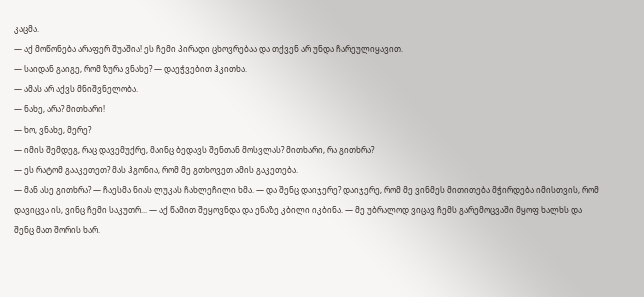კაცმა.
— აქ მოწონება არაფერ შუაშია! ეს ჩემი პირადი ცხოვრებაა და თქვენ არ უნდა ჩარეულიყავით.
— საიდან გაიგე, რომ ზურა ვნახე? — დაეჭვებით ჰკითხა.
— ამას არ აქვს მნიშვნელობა.
— ნახე, არა? მითხარი!
— ხო, ვნახე, მერე?
— იმის შემდეგ, რაც დავემუქრე, მაინც ბედავს შენთან მოსვლას? მითხარი, რა გითხრა?
— ეს რატომ გააკეთეთ? მას ჰგონია, რომ მე გთხოვეთ ამის გაკეთება.
— მან ასე გითხრა? — ჩაესმა ნიას ლუკას ჩახლეჩილი ხმა. — და შენც დაიჯერე? დაიჯერე, რომ მე ვინმეს მითითება მჭირდება იმისთვის, რომ დავიცვა ის, ვინც ჩემი საკუთრ... — აქ წამით შეყოვნდა და ენაზე კბილი იკბინა. — მე უბრალოდ ვიცავ ჩემს გარემოცვაში მყოფ ხალხს და შენც მათ შორის ხარ.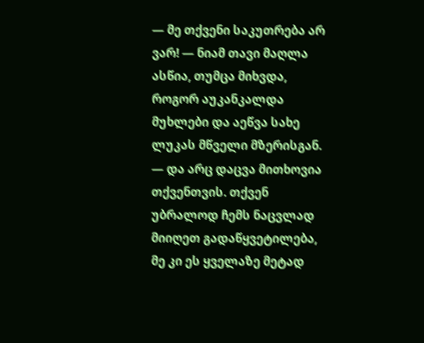— მე თქვენი საკუთრება არ ვარ! — ნიამ თავი მაღლა ასწია, თუმცა მიხვდა, როგორ აუკანკალდა მუხლები და აეწვა სახე ლუკას მწველი მზერისგან. — და არც დაცვა მითხოვია თქვენთვის. თქვენ უბრალოდ ჩემს ნაცვლად მიიღეთ გადაწყვეტილება, მე კი ეს ყველაზე მეტად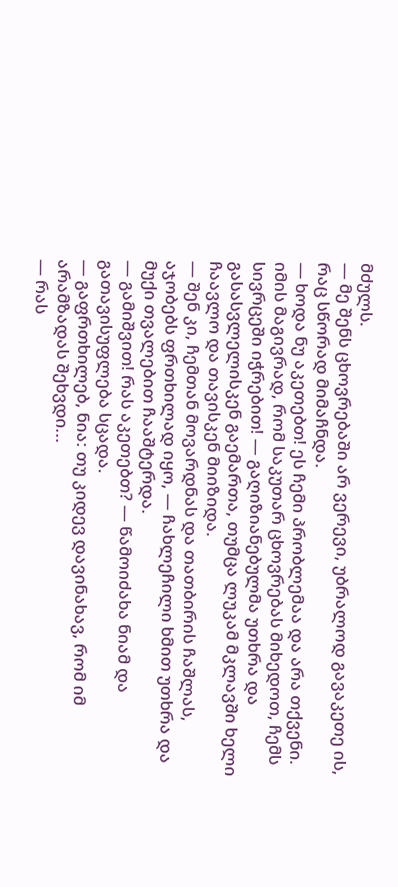მძულს.
— მე შენს ცხოვრებაში არ ვერევი, უბრალოდ გავაკეთე ის, რაც სწორად მიმაჩნდა.
— ხოდა ნუ აკეთებთ! ეს ჩემი პრობლემაა და არა თქვენი. იმის მაგივრად, რომ საკუთარ ცხოვრებას მიხედოთ, ჩემს სივრცეში იჭრებით! — გაღიზიანებულმა უთხრა და გასასვლელისკენ გაემართა, თუმცა ლუკამ მკლავში ხელი ჩაავლო და თავისკენ მიიზიდა.
— შენ კი, ჩემთან მოვარდნას და თათბირის ჩაშლას, აჯობებს ფრთხილად იყო, — ჩახლეჩილი ხმით უთხრა და მუქი თვალებით ჩააშტერდა.
— გამიშვით! რას აკეთებთ? — წამოიძახა ნიამ და გათავისუფლება სცადა.
— გაფრთხილებ, ნია: თუ კიდევ დავინახავ, რომ იმ არამზადას შეხვდი...
— რას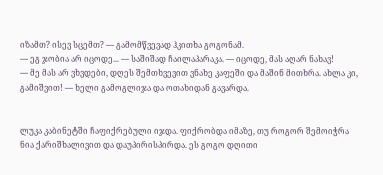იზამთ? ისევ სცემთ? — გამომწვევად ჰკითხა გოგონამ.
— ეგ ჯობია არ იცოდე... — საშიშად ჩაილაპარაკა. — იცოდე, მას აღარ ნახავ!
— მე მას არ ვხვდები, დღეს შემთხვევით ვნახე კაფეში და მაშინ მითხრა. ახლა კი, გამიშვით! — ხელი გამოგლიჯა და ოთახიდან გავარდა.


ლუკა კაბინეტში ჩაფიქრებული იჯდა. ფიქრობდა იმაზე, თუ როგორ შემოიჭრა ნია ქარიშხალივით და დაუპირისპირდა. ეს გოგო დღითი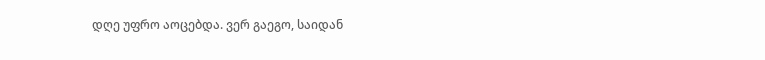დღე უფრო აოცებდა. ვერ გაეგო, საიდან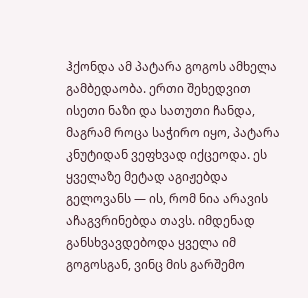ჰქონდა ამ პატარა გოგოს ამხელა გამბედაობა. ერთი შეხედვით ისეთი ნაზი და სათუთი ჩანდა, მაგრამ როცა საჭირო იყო, პატარა კნუტიდან ვეფხვად იქცეოდა. ეს ყველაზე მეტად აგიჟებდა გელოვანს — ის, რომ ნია არავის აჩაგვრინებდა თავს. იმდენად განსხვავდებოდა ყველა იმ გოგოსგან, ვინც მის გარშემო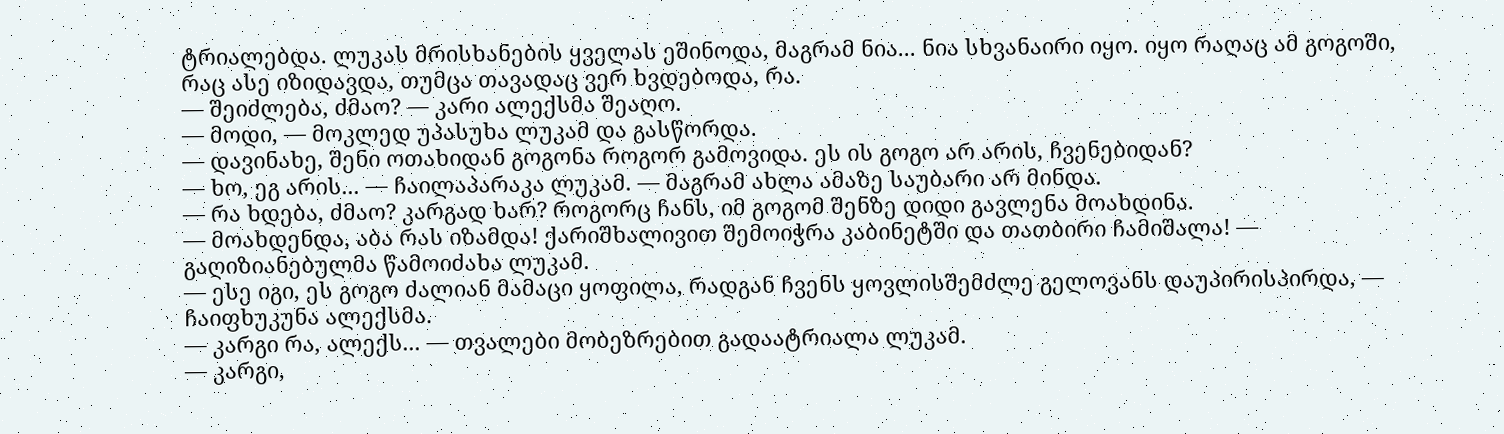ტრიალებდა. ლუკას მრისხანების ყველას ეშინოდა, მაგრამ ნია... ნია სხვანაირი იყო. იყო რაღაც ამ გოგოში, რაც ასე იზიდავდა, თუმცა თავადაც ვერ ხვდებოდა, რა.
— შეიძლება, ძმაო? — კარი ალექსმა შეაღო.
— მოდი, — მოკლედ უპასუხა ლუკამ და გასწორდა.
— დავინახე, შენი ოთახიდან გოგონა როგორ გამოვიდა. ეს ის გოგო არ არის, ჩვენებიდან?
— ხო, ეგ არის... — ჩაილაპარაკა ლუკამ. — მაგრამ ახლა ამაზე საუბარი არ მინდა.
— რა ხდება, ძმაო? კარგად ხარ? როგორც ჩანს, იმ გოგომ შენზე დიდი გავლენა მოახდინა.
— მოახდენდა, აბა რას იზამდა! ქარიშხალივით შემოიჭრა კაბინეტში და თათბირი ჩამიშალა! — გაღიზიანებულმა წამოიძახა ლუკამ.
— ესე იგი, ეს გოგო ძალიან მამაცი ყოფილა, რადგან ჩვენს ყოვლისშემძლე გელოვანს დაუპირისპირდა, — ჩაიფხუკუნა ალექსმა.
— კარგი რა, ალექს... — თვალები მობეზრებით გადაატრიალა ლუკამ.
— კარგი,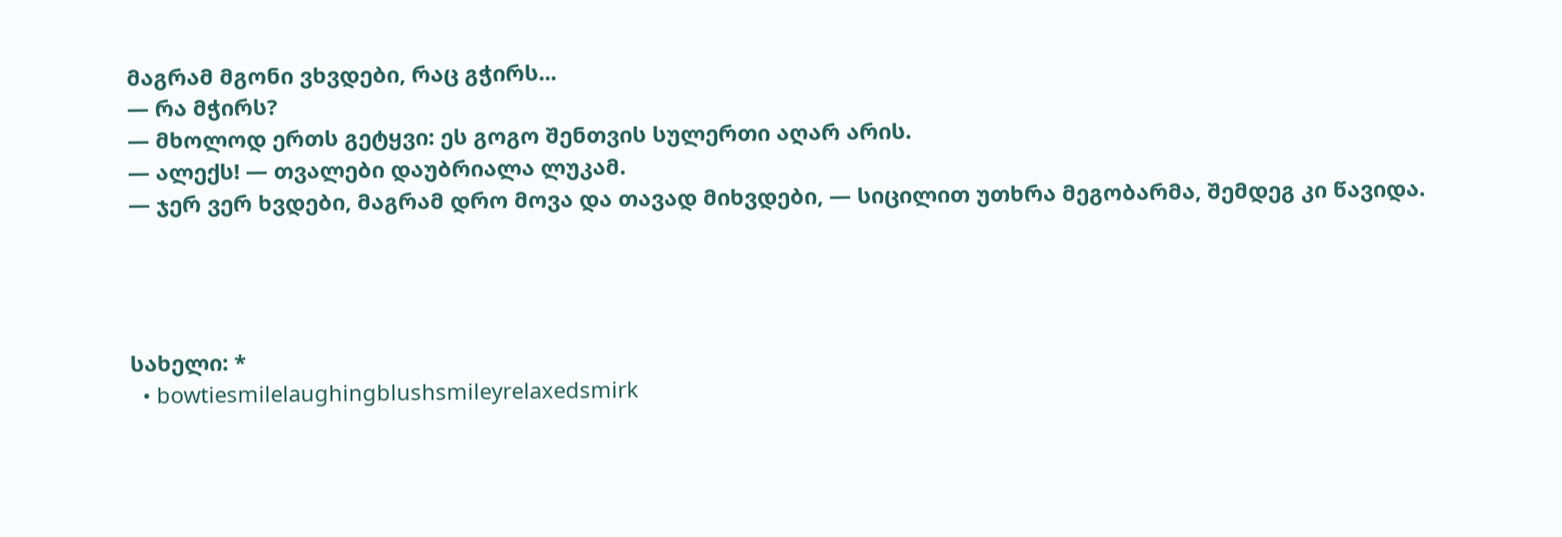მაგრამ მგონი ვხვდები, რაც გჭირს...
— რა მჭირს?
— მხოლოდ ერთს გეტყვი: ეს გოგო შენთვის სულერთი აღარ არის.
— ალექს! — თვალები დაუბრიალა ლუკამ.
— ჯერ ვერ ხვდები, მაგრამ დრო მოვა და თავად მიხვდები, — სიცილით უთხრა მეგობარმა, შემდეგ კი წავიდა.




სახელი: *
  • bowtiesmilelaughingblushsmileyrelaxedsmirk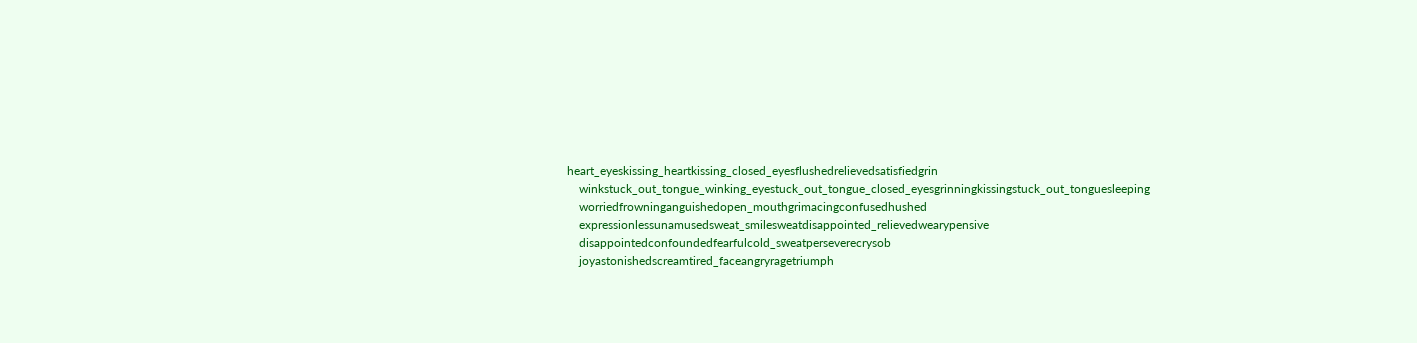heart_eyeskissing_heartkissing_closed_eyesflushedrelievedsatisfiedgrin
    winkstuck_out_tongue_winking_eyestuck_out_tongue_closed_eyesgrinningkissingstuck_out_tonguesleeping
    worriedfrowninganguishedopen_mouthgrimacingconfusedhushed
    expressionlessunamusedsweat_smilesweatdisappointed_relievedwearypensive
    disappointedconfoundedfearfulcold_sweatperseverecrysob
    joyastonishedscreamtired_faceangryragetriumph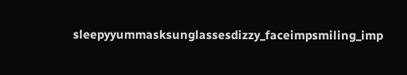sleepyyummasksunglassesdizzy_faceimpsmiling_imp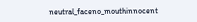neutral_faceno_mouthinnocent